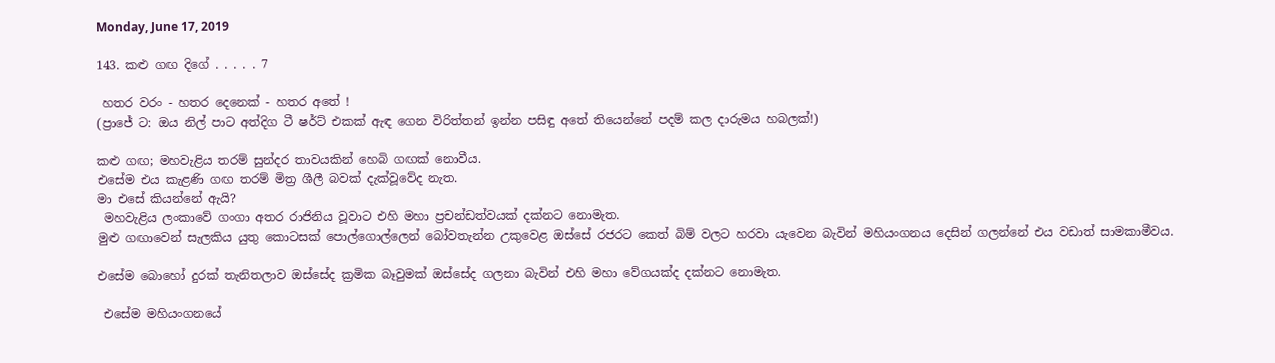Monday, June 17, 2019

143. කළු ගඟ දිගේ . . . . . 7

 හතර වරං - හතර දෙනෙක් - හතර අතේ !
(ප්‍රාජේ ට: ඔය නිල් පාට අත්දිග ටී ෂර්ට් එකක් ඇඳ ගෙන විරිත්තන් ඉන්න පසිඳු අතේ තියෙන්නේ පදම් කල දාරුමය හබලක්!)

කළු ගඟ; මහවැළිය තරම් සුන්දර තාවයකින් හෙබි ගඟක් නොවීය.
එසේම එය කැළණි ගඟ තරම් මිත්‍ර ශීලී බවක් දැක්වූවේද නැත.
මා එසේ කියන්නේ ඇයි?
 මහවැළිය ලංකාවේ ගංගා අතර රාජිනිය වූවාට එහි මහා ප්‍රචන්ඩත්වයක් දක්නට නොමැත.
මුළු ගඟාවෙන් සැලකිය යුතු කොටසක් පොල්ගොල්ලෙන් බෝවතැන්න උකුවෙළ ඔස්සේ රජරට කෙත් බිම් වලට හරවා යැවෙන බැවින් මහියංගනය දෙසින් ගලන්නේ එය වඩාත් සාමකාමීවය.

එසේම බොහෝ දුරක් තැනිතලාව ඔස්සේද ක්‍රමික බෑවුමක් ඔස්සේද ගලනා බැවින් එහි මහා වේගයක්ද දක්නට නොමැත.

 එසේම මහියංගනයේ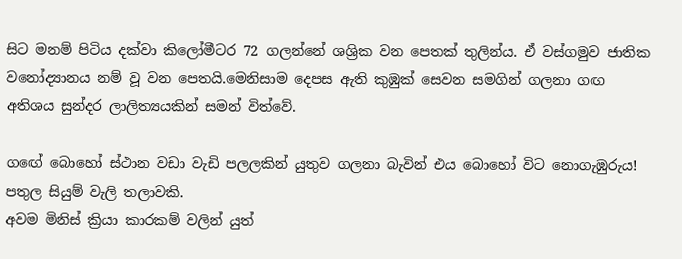සිට මනම් පිටිය දක්වා කිලෝමීටර 72 ගලන්නේ ශශ්‍රික වන පෙතක් තුලින්ය. ඒ වස්ගමුව ජාතික වනෝද්‍යානය නම් වූ වන පෙතයි.මෙනිසාම දෙපස ඇති කුඹුක් සෙවන සමගින් ගලනා ගඟ අතිශය සුන්දර ලාලිත්‍යයකින් සමන් විත්වේ.

ගඟේ බොහෝ ස්ථාන වඩා වැඩි පලලකින් යුතුව ගලනා බැවින් එය බොහෝ විට නොගැඹුරුය!
පතුල සියුම් වැලි තලාවකි.
අවම මිනිස් ක්‍රියා කාරකම් වලින් යුත්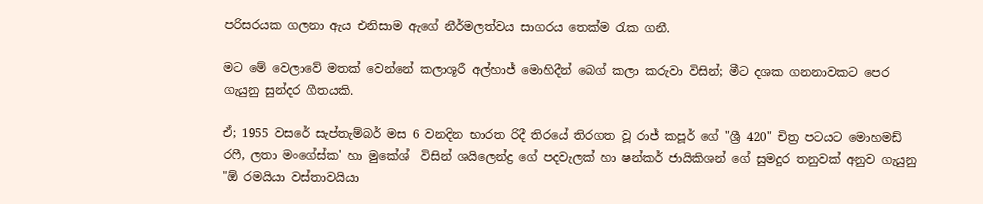පරිසරයක ගලනා ඇය එනිසාම ඇගේ නීර්මලත්වය සාගරය තෙක්ම රැක ගනී.

මට මේ වෙලාවේ මතක් වෙන්නේ කලාශූරී අල්හාජ් මොහිදීන් බෙග් කලා කරුවා විසින්; මීට දශක ගනනාවකට පෙර ගැයුනු සුන්දර ගීතයකි.

ඒ; 1955 වසරේ සැප්තැම්බර් මස 6 වනදින භාරත රිදී තිරයේ තිරගත වූ රාජ් කපූර් ගේ "ශ්‍රී 420" චිත්‍ර පටයට මොහමඩ් රෆී, ලතා මංගේස්ක' හා මුකේශ්  විසින් ශයිලෙන්ද්‍ර ගේ පදවැලක් හා ෂන්කර් ජායිකිශන් ගේ සුමදුර තනුවක් අනුව ගැයුනු "ඕ රමයියා වස්තාවයියා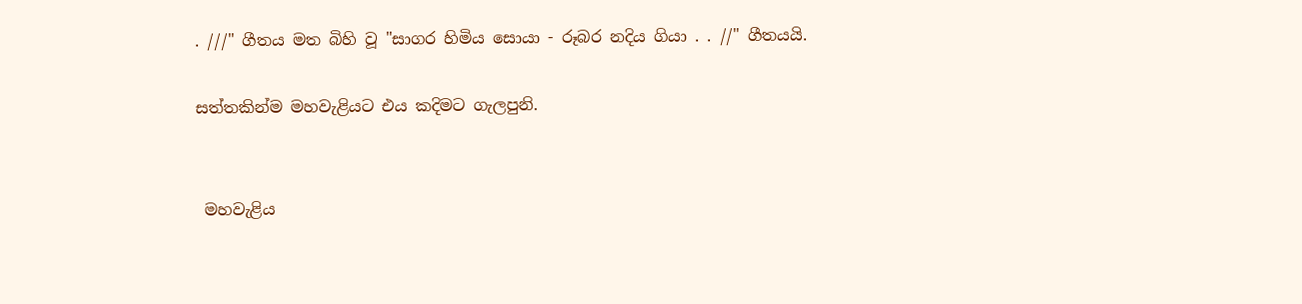. ///" ගීතය මත බිහි වූ "සාගර හිමිය සොයා - රූබර නදිය ගියා . . //" ගීතයයි.

සත්තකින්ම මහවැළියට එය කදිමට ගැලපුනි.


 මහවැළිය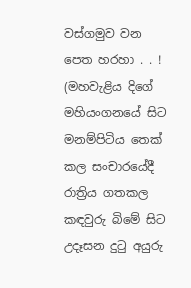වස්ගමුව වන පෙත හරහා . . !
(මහවැළිය දිගේ මහියංගනයේ සිට මනම්පිටිය තෙක් කල සංචාරයේදී රාත්‍රිය ගතකල කඳවුරු බිමේ සිට උදෑසන දුටු අයුරු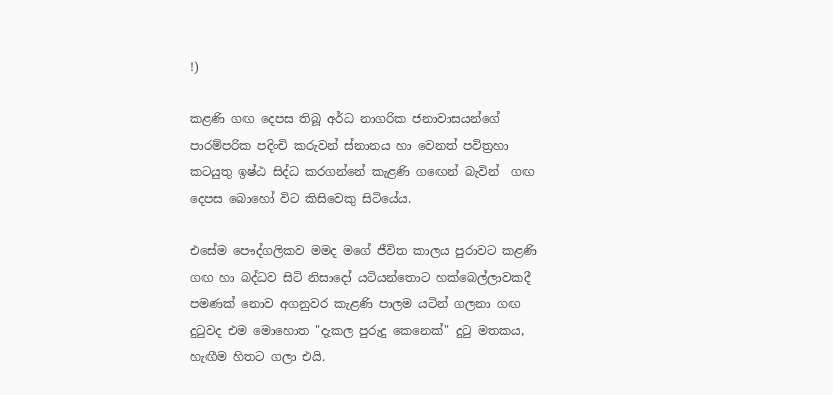!)

කළණි ගඟ දෙපස තිබූ අර්ධ නාගරික ජනාවාසයන්ගේ පාරම්පරික පදිංචි කරුවන් ස්නානය හා වෙනත් පවිත්‍රහා කටයුතු ඉෂ්ඨ සිද්ධ කරගන්නේ කැළණි ගඟෙන් බැවින්  ගඟ දෙපස බොහෝ විට කිසිවෙකු සිටියේය.

එසේම පෞද්ගලිකව මමද මගේ ජීවිත කාලය පුරාවට කළණි ගඟ හා බද්ධව සිටි නිසාදෝ යටියන්තොට හක්බෙල්ලාවකදී පමණක් නොව අගනුවර කැළණි පාලම යටින් ගලනා ගඟ දුටුවද එම මොහොත "දැකල පුරුදු කෙනෙක්" දුටු මතකය, හැඟීම හිතට ගලා එයි.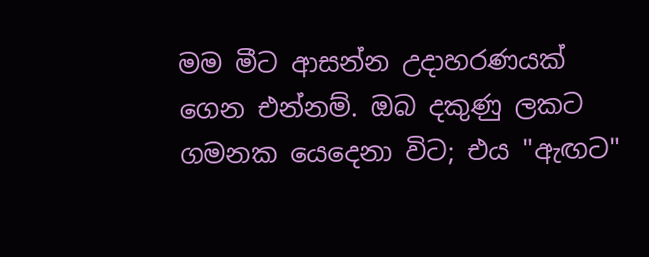මම මීට ආසන්න උදාහරණයක් ගෙන එන්නම්. ඔබ දකුණු ලකට ගමනක යෙදෙනා විට; එය "ඇඟට"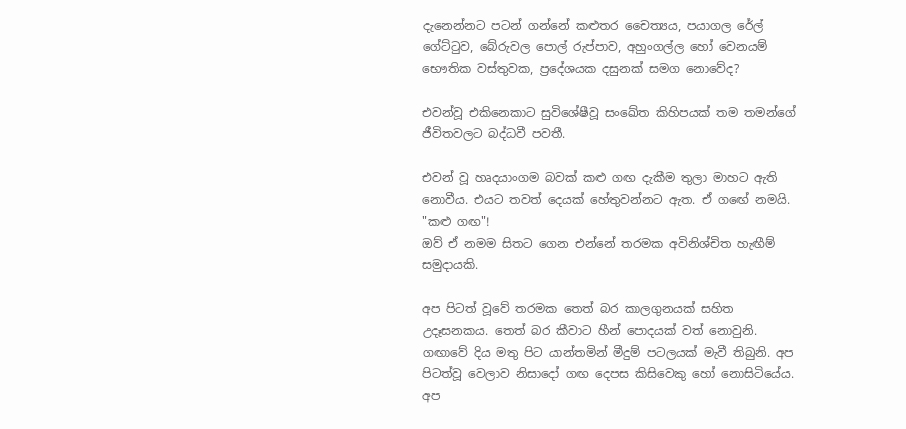දැනෙන්නට පටන් ගන්නේ කළුතර චෛත්‍යය, පයාගල රේල් ගේට්ටුව, බේරුවල පොල් රුප්පාව, අහුංගල්ල හෝ වෙනයම් භෞතික වස්තුවක, ප්‍රදේශයක දසුනක් සමග නොවේද?

එවන්වූ එකිනෙකාට සුවිශේෂීවූ සංඛේත කිහිපයක් තම තමන්ගේ ජීවිතවලට බද්ධවී පවතී.

එවන් වූ හෘදයාංගම බවක් කළු ගඟ දැකීම තුලා මාහට ඇති නොවීය. එයට තවත් දෙයක් හේතුවන්නට ඇත. ඒ ගඟේ නමයි. "කළු ගඟ"!
ඔව් ඒ නමම සිතට ගෙන එන්නේ තරමක අවිනිශ්චිත හැඟීම් සමුදායකි.

අප පිටත් වූවේ තරමක තෙත් බර කාලගුනයක් සහිත උදෑසනකය. තෙත් බර කීවාට හීන් පොදයක් වත් නොවුනි.
ගඟාවේ දිය මතු පිට යාන්තමින් මීදුම් පටලයක් මැවී තිබුනි. අප පිටත්වූ වෙලාව නිසාදෝ ගඟ දෙපස කිසිවෙකු හෝ නොසිටියේය. අප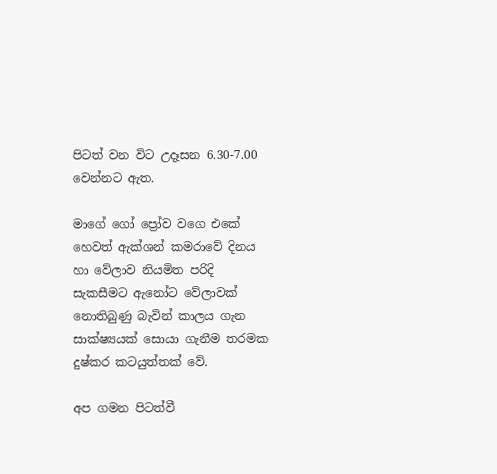පිටත් වන විට උදෑසන 6.30-7.00 වෙන්නට ඇත.

මාගේ ගෝ ප්‍රෝව වගෙ එකේ හෙවත් ඇක්ශන් කමරාවේ දිනය හා වේලාව නියමිත පරිදි සැකසීමට ඇනෝට වේලාවක් නොතිබුණු බැවින් කාලය ගැන සාක්ෂ්‍යයක් සොයා ගැනීම තරමක දුෂ්කර කටයුත්තක් වේ.

අප ගමන පිටත්වී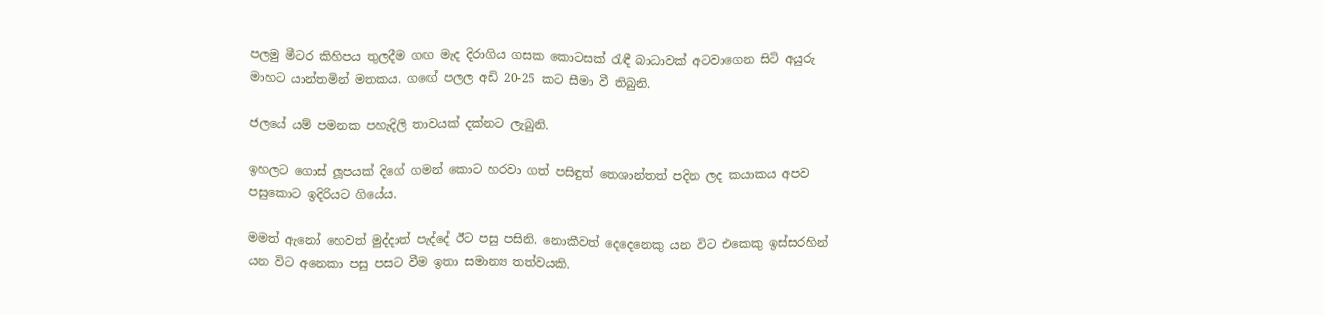පලමු මීටර කිහිපය තුලදීම ගඟ මැද දිරාගිය ගසක කොටසක් රැඳී බාධාවක් අටවාගෙන සිටි අයුරු මාහට යාන්තමින් මතකය. ගඟේ පලල අඩි 20-25 කට සීමා වී තිබුනි.

ජලයේ යම් පමනක පහැදිලි තාවයක් දක්නට ලැබුනි.

ඉහලට ගොස් ලූපයක් දිගේ ගමන් කොට හරවා ගත් පසිඳුත් තෙශාන්තත් පදින ලද කයාකය අපව පසුකොට ඉදිරියට ගියේය.

මමත් ඇනෝ හෙවත් මුද්දාත් පැද්දේ ඊට පසු පසිනි. නොකීවත් දෙදෙනෙකු යන විට එකෙකු ඉස්සරහින් යන විට අනෙකා පසු පසට වීම ඉතා සමාන්‍ය තත්වයකි.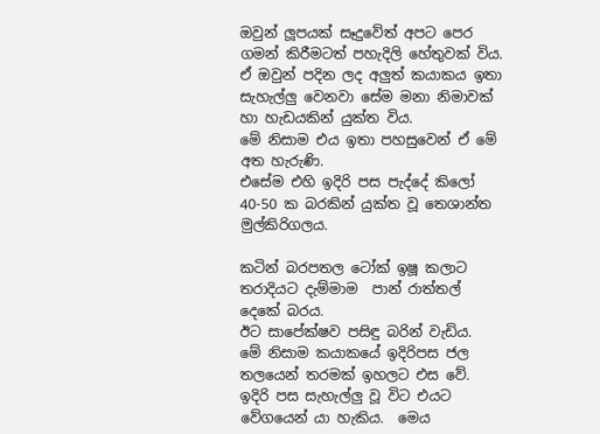ඔවුන් ලූපයක් සෑදුවේත් අපට පෙර ගමන් කිරීමටත් පහැදිලි හේතුවක් විය. ඒ ඔවුන් පදින ලද අලුත් කයාකය ඉතා සැහැල්ලු වෙනවා සේම මනා නිමාවක් හා හැඩයකින් යුක්ත විය.
මේ නිසාම එය ඉතා පහසුවෙන් ඒ මේ අත හැරුණි.
එසේම එහි ඉදිරි පස පැද්දේ කිලෝ 40-50 ක බරකින් යුක්ත වූ තෙශාන්ත මුල්කිරිගලය.

කටින් බරපතල ටෝක් ඉෂූ කලාට තරාදියට දැම්මාම  පාන් රාත්තල් දෙකේ බරය.
ඊට සාපේක්ෂව පසිඳු බරින් වැඩිය.
මේ නිසාම කයාකයේ ඉදිරිපස ජල තලයෙන් තරමක් ඉහලට එස වේ. ඉදිරි පස සැහැල්ලු වූ විට එයට වේගයෙන් යා හැකිය.  මෙය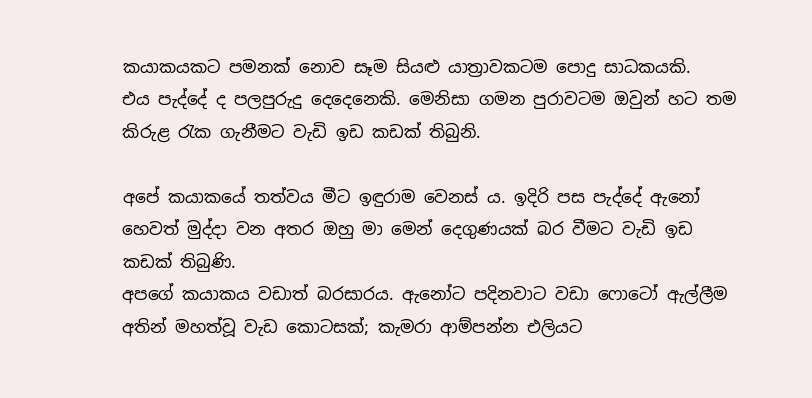කයාකයකට පමනක් නොව සෑම සියළු යාත්‍රාවකටම පොදු සාධකයකි.
එය පැද්දේ ද පලපුරුදු දෙදෙනෙකි. මෙනිසා ගමන පුරාවටම ඔවුන් හට තම කිරුළ රැක ගැනීමට වැඩි ඉඩ කඩක් තිබුනි.

අපේ කයාකයේ තත්වය මීට ඉඳුරාම වෙනස් ය. ඉදිරි පස පැද්දේ ඇනෝ හෙවත් මුද්දා වන අතර ඔහු මා මෙන් දෙගුණයක් බර වීමට වැඩි ඉඩ කඩක් තිබුණි.
අපගේ කයාකය වඩාත් බරසාරය. ඇනෝට පදිනවාට වඩා ෆොටෝ ඇල්ලීම අතින් මහත්වූ වැඩ කොටසක්; කැමරා ආම්පන්න එලියට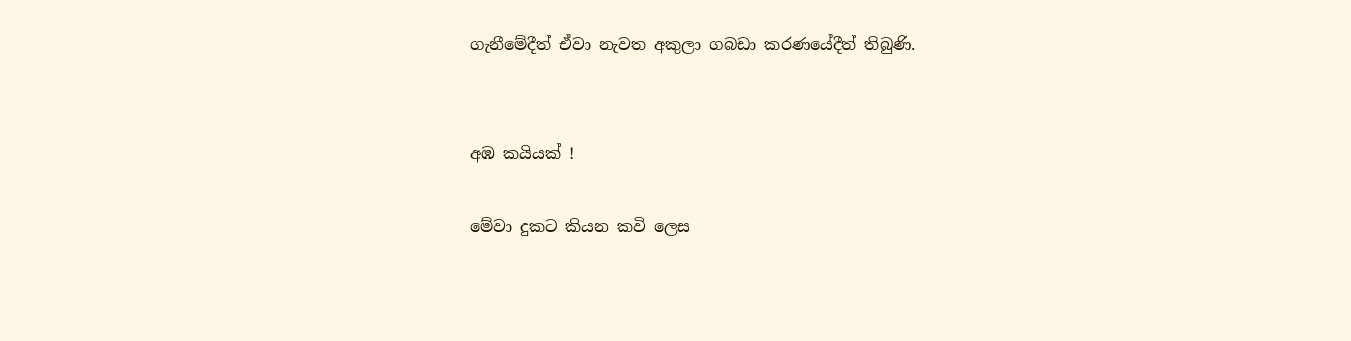ගැනීමේදීත් ඒවා නැවත අකුලා ගබඩා කරණයේදීත් තිබුණි.


අඹ කයියක් !

මේවා දුකට කියන කවි ලෙස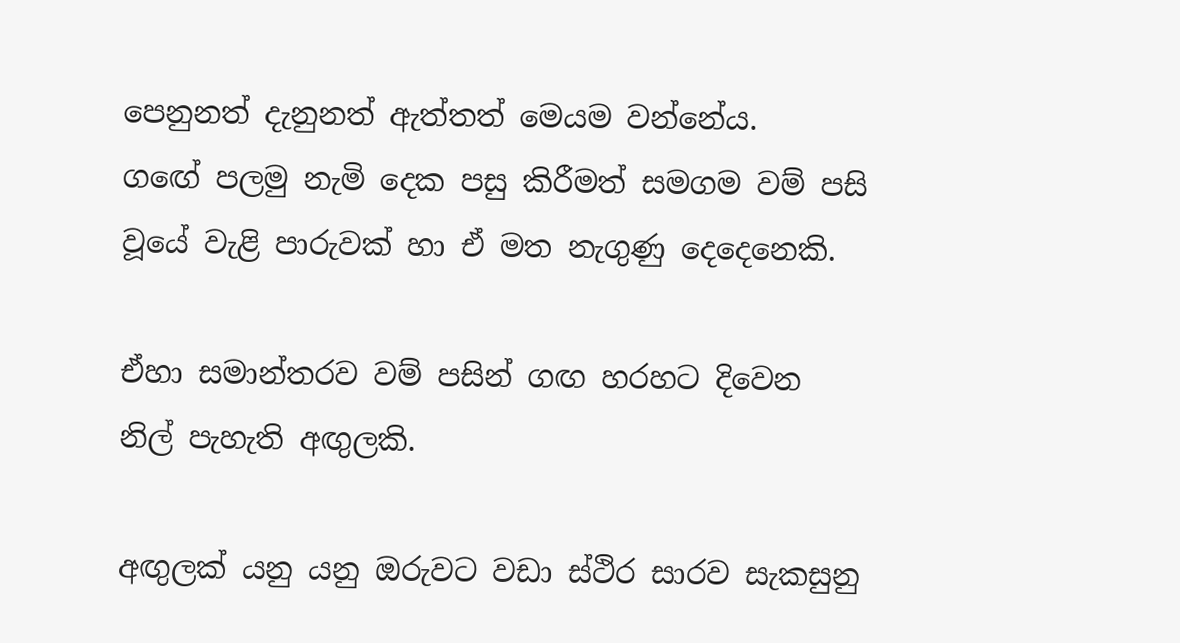පෙනුනත් දැනුනත් ඇත්තත් මෙයම වන්නේය.
ගඟේ පලමු නැමි දෙක පසු කිරීමත් සමගම වම් පසි වූයේ වැළි පාරුවක් හා ඒ මත නැගුණු දෙදෙනෙකි.

ඒහා සමාන්තරව වම් පසින් ගඟ හරහට දිවෙන නිල් පැහැති අඟුලකි.

අඟුලක් යනු යනු ඔරුවට වඩා ස්ථිර සාරව සැකසුනු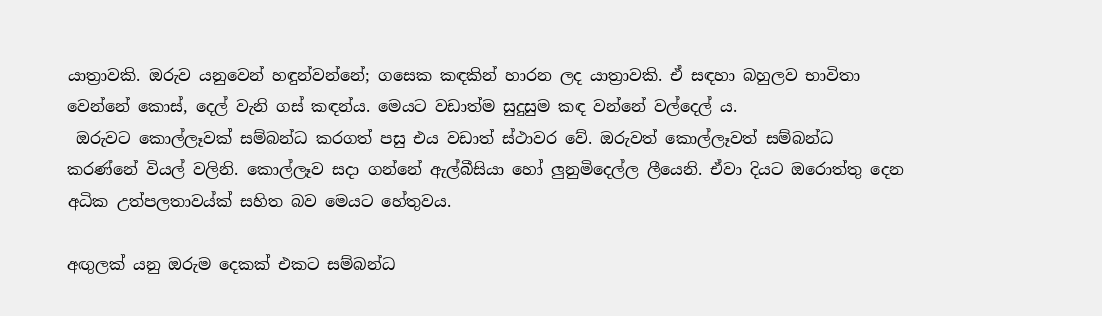යාත්‍රාවකි. ඔරුව යනුවෙන් හඳුන්වන්නේ; ගසෙක කඳකින් හාරන ලද යාත්‍රාවකි. ඒ සඳහා බහුලව භාවිතා වෙන්නේ කොස්, දෙල් වැනි ගස් කඳන්ය. මෙයට වඩාත්ම සුදුසුම කඳ වන්නේ වල්දෙල් ය.
 ඔරුවට කොල්ලෑවක් සම්බන්ධ කරගත් පසු එය වඩාත් ස්ථාවර වේ. ඔරුවත් කොල්ලෑවත් සම්බන්ධ කරණ්නේ වියල් වලිනි. කොල්ලෑව සදා ගන්නේ ඇල්බීසියා හෝ ලුනුමිදෙල්ල ලීයෙනි. ඒවා දියට ඔරොත්තු දෙන අධික උත්පලතාවය්ක් සහිත බව මෙයට හේතුවය.

අඟුලක් යනු ඔරුම දෙකක් එකට සම්බන්ධ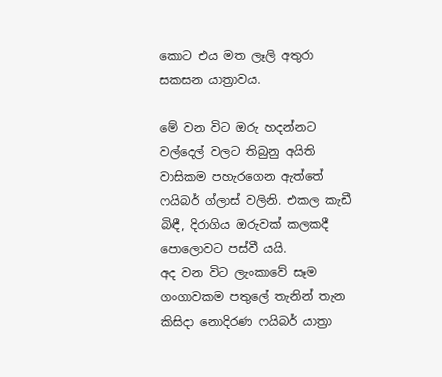කොට එය මත ලෑලි අතුරා සකසන යාත්‍රාවය.

මේ වන විට ඔරු හදන්නට වල්දෙල් වලට තිබුනු අයිති වාසිකම පහැරගෙන ඇත්තේ ෆයිබර් ග්ලාස් වලිනි. එකල කැඩී බිඳී, දිරාගිය ඔරුවක් කලකදී පොලොවට පස්වී යයි.
අද වන විට ලැංකාවේ සෑම ගංගාවකම පතුලේ තැනින් තැන කිසිදා නොදිරණ ෆයිබර් යාත්‍රා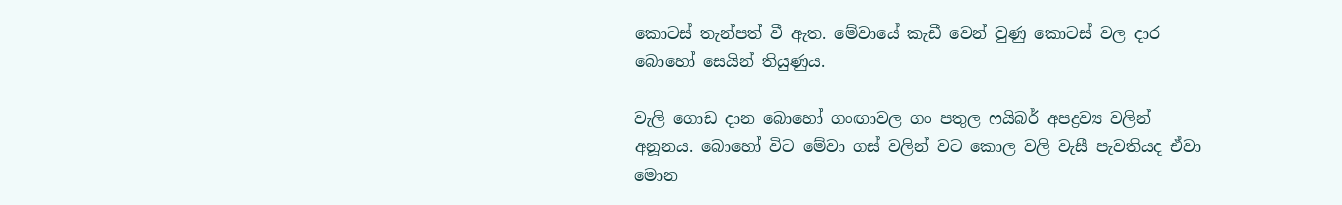කොටස් තැන්පත් වී ඇත. මේවායේ කැඩී වෙන් වුණු කොටස් වල දාර බොහෝ සෙයින් තියුණුය.

වැලි ගොඩ දාන බොහෝ ගංඟාවල ගං පතුල ෆයිබර් අපද්‍රව්‍ය වලින් අනූනය. බොහෝ විට මේවා ගස් වලින් වට කොල වලි වැසී පැවතියද ඒවා මොන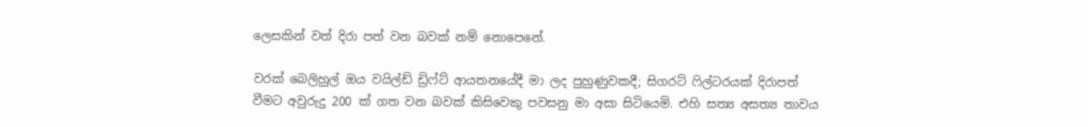ලෙසකින් වත් දිරා පත් වන බවක් නම් නොපෙනේ.

වරක් බෙලිහුල් ඔය වයිල්ඩ් ඩ්‍රිෆ්ට් ආයතනයේදී මා ලද පුහුණුවකදී; සිගරට් ෆිල්ටරයක් දිරාපත් වීමට අවුරුදු 200 ක් ගත වන බවක් කිසිවෙකු පවසනු මා අසා සිටියෙමි. එහි සත්‍ය අසත්‍ය තාවය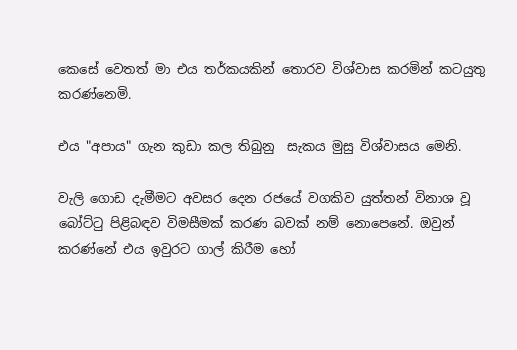කෙසේ වෙතත් මා එය තර්කයකින් තොරව විශ්වාස කරමින් කටයුතු කරණ්නෙමි.

එය "අපාය" ගැන කුඩා කල තිබුනු  සැකය මුසු විශ්වාසය මෙනි.

වැලි ගොඩ දැමීමට අවසර දෙන රජයේ වගකිව යුත්තන් විනාශ වූ බෝට්ටු පිළිබඳව විමසීමක් කරණ බවක් නම් නොපෙනේ. ඔවුන් කරණ්නේ එය ඉවුරට ගාල් කිරීම හෝ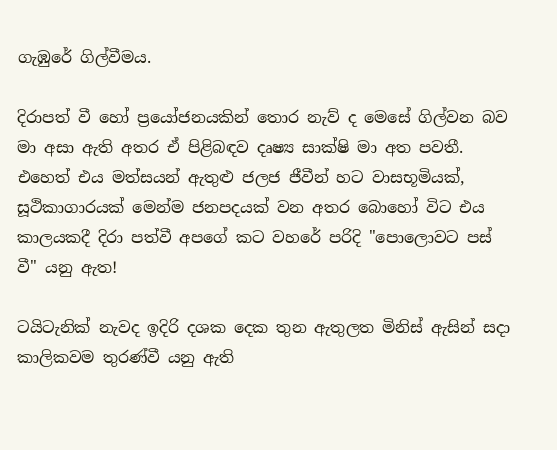ගැඹුරේ ගිල්වීමය.

දිරාපත් වී හෝ ප්‍රයෝජනයකින් තොර නැව් ද මෙසේ ගිල්වන බව මා අසා ඇති අතර ඒ පිළිබඳව දෘෂ්‍ය සාක්ෂි මා අත පවතී. එහෙත් එය මත්සයන් ඇතුළු ජලජ ජීවීන් හට වාසභූමියක්, සූථිකාගාරයක් මෙන්ම ජනපදයක් වන අතර බොහෝ විට එය කාලයකදී දිරා පත්වී අපගේ කට වහරේ පරිදි "පොලොවට පස් වී" යනු ඇත!

ටයිටැනික් නැවද ඉදිරි දශක දෙක තුන ඇතුලත මිනිස් ඇසින් සදා කාලිකවම තුරණ්වී යනු ඇති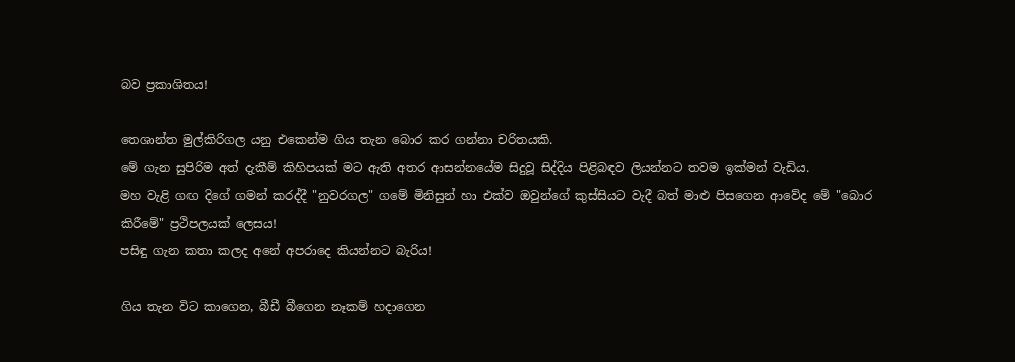බව ප්‍රකාශිතය!

තෙශාන්ත මුල්කිරිගල යනු එකෙන්ම ගිය තැන බොර කර ගන්නා චරිතයකි.
මේ ගැන සුපිරිම අත් දැකීම් කිහිපයක් මට ඇති අතර ආසන්නයේම සිදුවූ සිද්දිය පිළිබඳව ලියන්නට තවම ඉක්මන් වැඩිය.
මහ වැළි ගඟ දිගේ ගමන් කරද්දී "නුවරගල" ගමේ මිනිසුන් හා එක්ව ඔවුන්ගේ කුස්සියට වැදී බත් මාළු පිසගෙන ආවේද මේ "බොර කිරීමේ" ප්‍රථිපලයක් ලෙසය!
පසිඳු ගැන කතා කලද අනේ අපරාදෙ කියන්නට බැරිය!

ගිය තැන විට කාගෙන, බීඩී බීගෙන නෑකම් හදාගෙන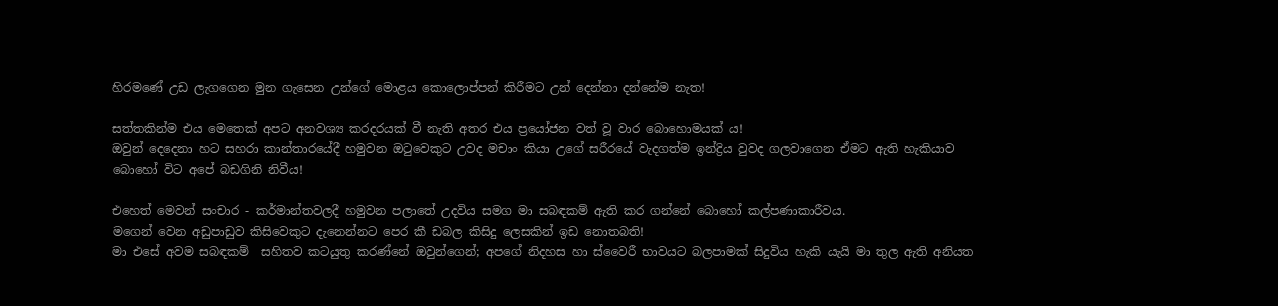හිරමණේ උඩ ලැගගෙන මුන ගැසෙන උන්ගේ මොළය කොලොප්පන් කිරීමට උන් දෙන්නා දන්නේම නැත!

සත්තකින්ම එය මෙතෙක් අපට අනවශ්‍ය කරදරයක් වී නැති අතර එය ප්‍රයෝජන වත් වූ වාර බොහොමයක් ය!
ඔවුන් දෙදෙනා හට සහරා කාන්තාරයේදී හමුවන ඔටුවෙකුට උවද මචාං කියා උගේ සරීරයේ වැදගත්ම ඉන්ද්‍රිය වුවද ගලවාගෙන ඒමට ඇති හැකියාව බොහෝ විට අපේ බඩගිනි නිවීය!

එහෙත් මෙවන් සංචාර - කර්මාන්තවලදී හමුවන පලාතේ උදවිය සමග මා සබඳකම් ඇති කර ගන්නේ බොහෝ කල්පණාකාරීවය.
මගෙන් වෙන අඩුපාඩුව කිසිවෙකුට දැනෙන්නට පෙර කී ඩබල කිසිදු ලෙසකින් ඉඩ නොතබති!
මා එසේ අවම සබඳකම්  සහිතව කටයුතු කරණ්නේ ඔවුන්ගෙන්; අපගේ නිදහස හා ස්වෛරී භාවයට බලපාමක් සිදුවිය හැකි යැයි මා තුල ඇති අනියත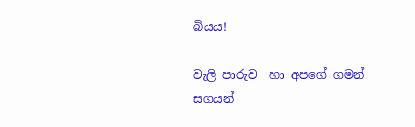බියය!

වැලි පාරුව  හා අපගේ ගමන් සගයන්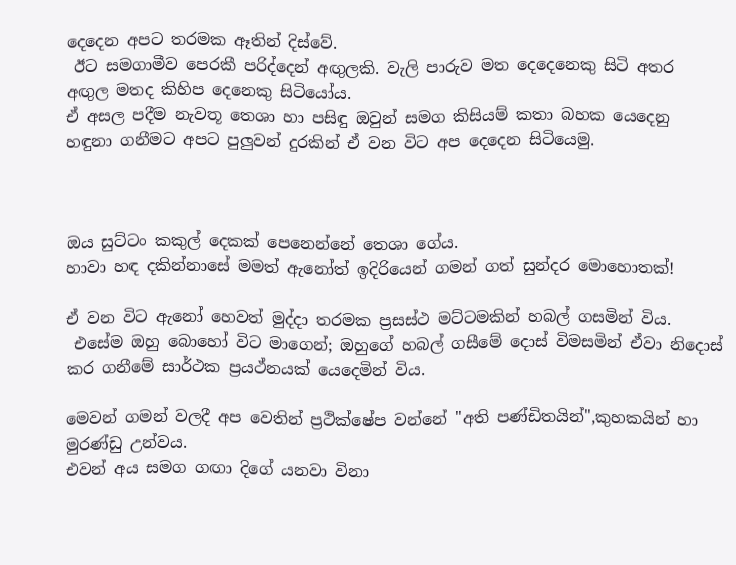දෙදෙන අපට තරමක ඈතින් දිස්වේ.
 ඊට සමගාමීව පෙරකී පරිද්දෙන් අඟුලකි. වැලි පාරුව මත දෙදෙනෙකු සිටි අතර අඟුල මතද කිහිප දෙනෙකු සිටියෝය.
ඒ අසල පදීම නැවතූ තෙශා හා පසිඳු ඔවුන් සමග කිසියම් කතා බහක යෙදෙනු හඳුනා ගනීමට අපට පුලුවන් දුරකින් ඒ වන විට අප දෙදෙන සිටියෙමු.



ඔය සුට්ටං කකුල් දෙකක් පෙනෙන්නේ තෙශා ගේය.
හාවා හඳ දකින්නාසේ මමත් ඇනෝත් ඉදිරියෙන් ගමන් ගත් සුන්දර මොහොතක්!

ඒ වන විට ඇනෝ හෙවත් මුද්දා තරමක ප්‍රසස්ථ මට්ටමකින් හබල් ගසමින් විය.
 එසේම ඔහු බොහෝ විට මාගෙන්; ඔහුගේ හබල් ගසීමේ දොස් විමසමින් ඒවා නිදොස් කර ගනීමේ සාර්ථක ප්‍රයථ්නයක් යෙදෙමින් විය.

මෙවන් ගමන් වලදී අප වෙතින් ප්‍රථික්ෂේප වන්නේ "අති පණ්ඩිතයින්",කුහකයින් හා මුරණ්ඩු උන්වය.
එවන් අය සමග ගඟා දිගේ යනවා විනා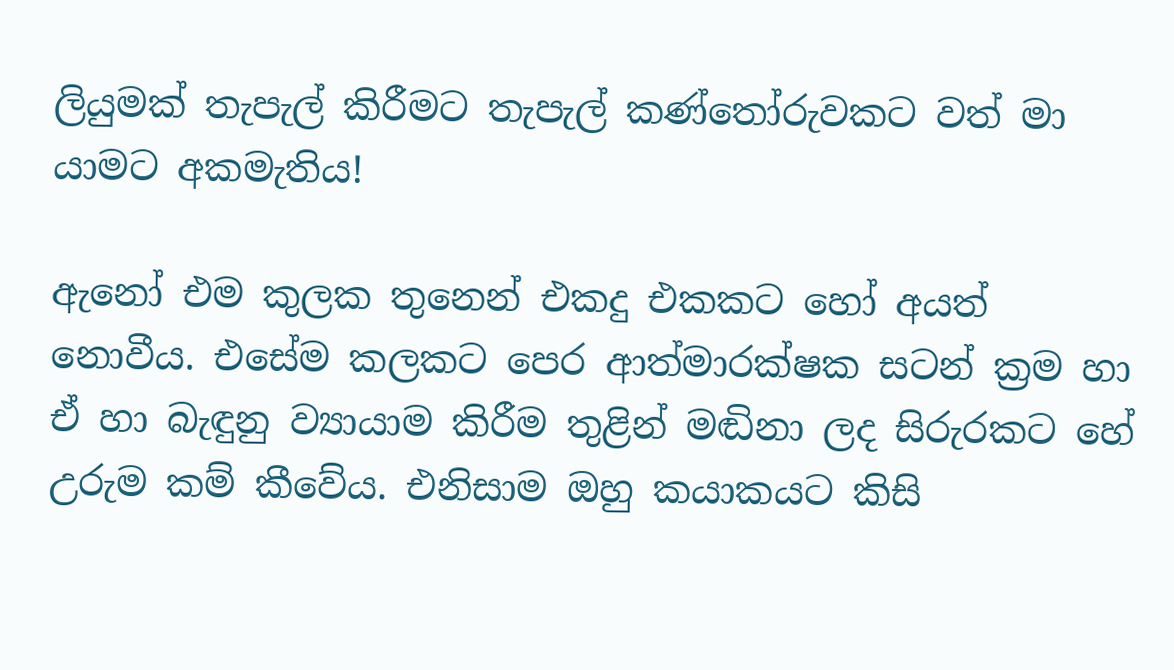ලියුමක් තැපැල් කිරීමට තැපැල් කණ්තෝරුවකට වත් මා යාමට අකමැතිය!

ඇනෝ එම කුලක තුනෙන් එකදු එකකට හෝ අයත් නොවීය. එසේම කලකට පෙර ආත්මාරක්ෂක සටන් ක්‍රම හා ඒ හා බැඳුනු ව්‍යායාම කිරීම තුළින් මඬිනා ලද සිරුරකට හේ උරුම කම් කීවේය. එනිසාම ඔහු කයාකයට කිසි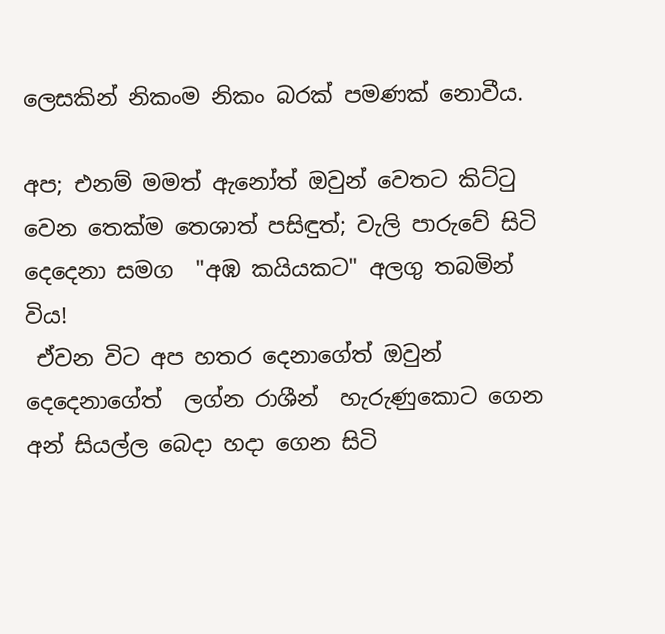ලෙසකින් නිකංම නිකං බරක් පමණක් නොවීය.

අප; එනම් මමත් ඇනෝත් ඔවුන් වෙතට කිට්ටු වෙන තෙක්ම තෙශාත් පසිඳුත්; වැලි පාරුවේ සිටි දෙදෙනා සමග  "අඹ කයියකට" අලගු තබමින් විය!
 ඒවන විට අප හතර දෙනාගේත් ඔවුන් දෙදෙනාගේත්  ලග්න රාශීන්  හැරුණුකොට ගෙන අන් සියල්ල බෙදා හදා ගෙන සිටි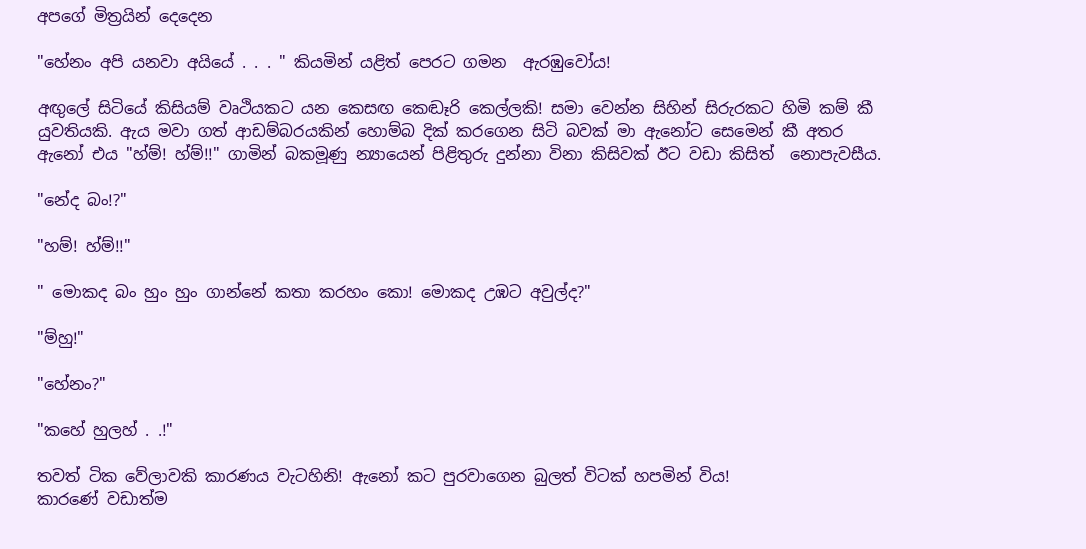අපගේ මිත්‍රයින් දෙදෙන

"හේනං අපි යනවා අයියේ . . . " කියමින් යළිත් පෙරට ගමන  ඇරඹුවෝය!

අඟුලේ සිටියේ කිසියම් වෘථියකට යන කෙසඟ කෙඬෑරි කෙල්ලකි! සමා වෙන්න සිහින් සිරුරකට හිමි කම් කී යුවතියකි. ඇය මවා ගත් ආඩම්බරයකින් හොම්බ දික් කරගෙන සිටි බවක් මා ඇනෝට සෙමෙන් කී අතර ඇනෝ එය "හ්ම්! හ්ම්!!" ගාමින් බකමූණු න්‍යායෙන් පිළිතුරු දුන්නා විනා කිසිවක් ඊට වඩා කිසිත්  නොපැවසීය.

"නේද බං!?"

"හම්! හ්ම්!!"

" මොකද බං හුං හුං ගාන්නේ කතා කරහං කො! මොකද උඹට අවුල්ද?"

"ම්හු!"

"හේනං?"

"කහේ හුලහ් . .!"

තවත් ටික වේලාවකි කාරණය වැටහිනි! ඇනෝ කට පුරවාගෙන බුලත් විටක් හපමින් විය!
කාරණේ වඩාත්ම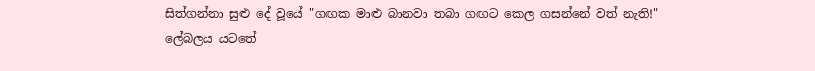සිත්ගන්නා සුළු දේ වූයේ "ගඟක මාළු බානවා තබා ගඟට කෙල ගසන්නේ වත් නැති!" ලේබලය යටතේ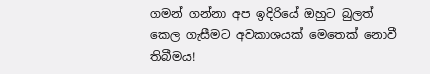ගමන් ගන්නා අප ඉදිරියේ ඔහුට බුලත් කෙල ගැසීමට අවකාශයක් මෙතෙක් නොවී තිබීමය!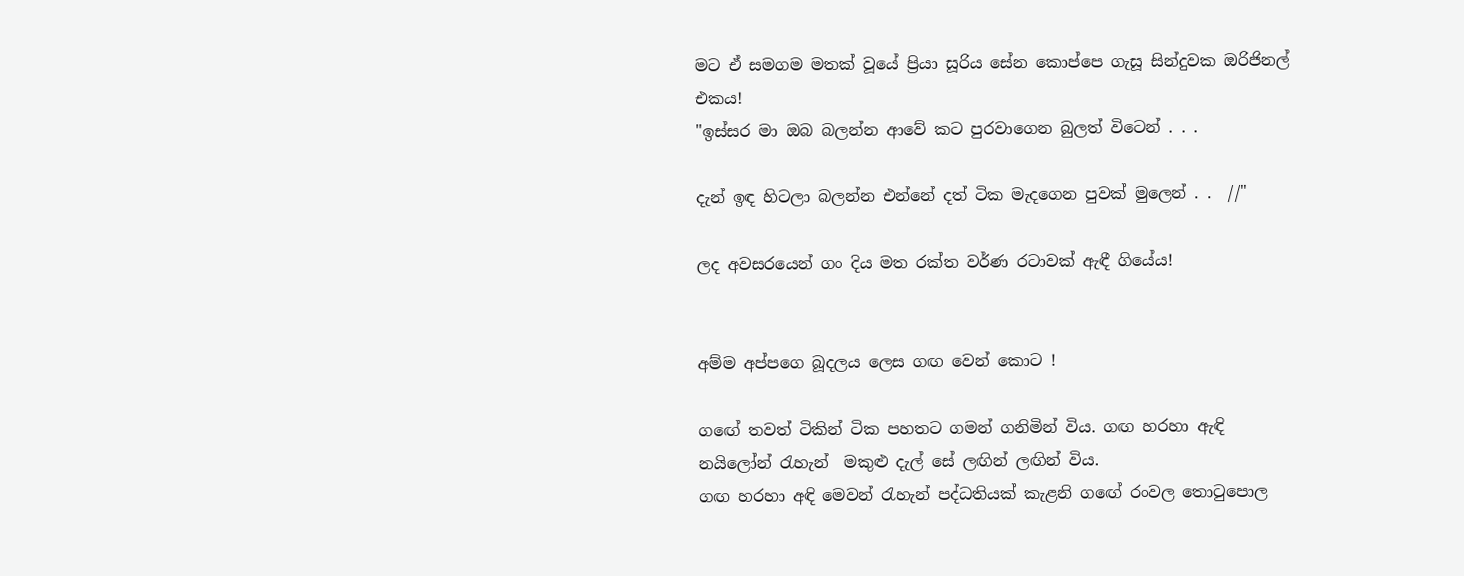මට ඒ සමගම මතක් වූයේ ප්‍රියා සූරිය සේන කොප්පෙ ගැසූ සින්දුවක ඔරිජිනල් එකය!
"ඉස්සර මා ඔබ බලන්න ආවේ කට පුරවාගෙන බුලත් විටෙන් . . .

දැන් ඉඳ හිටලා බලන්න එන්නේ දත් ටික මැදගෙන පුවක් මුලෙන් . .  //"

ලද අවසරයෙන් ගං දිය මත රක්ත වර්ණ රටාවක් ඇඳී ගියේය!


අම්ම අප්පගෙ බූදලය ලෙස ගඟ වෙන් කොට !

ගඟේ තවත් ටිකින් ටික පහතට ගමන් ගනිමින් විය. ගඟ හරහා ඇඳි නයිලෝන් රැහැන්  මකුළු දැල් සේ ලඟින් ලඟින් විය.
ගඟ හරහා අඳි මෙවන් රැහැන් පද්ධතියක් කැළනි ගඟේ රංවල තොටුපොල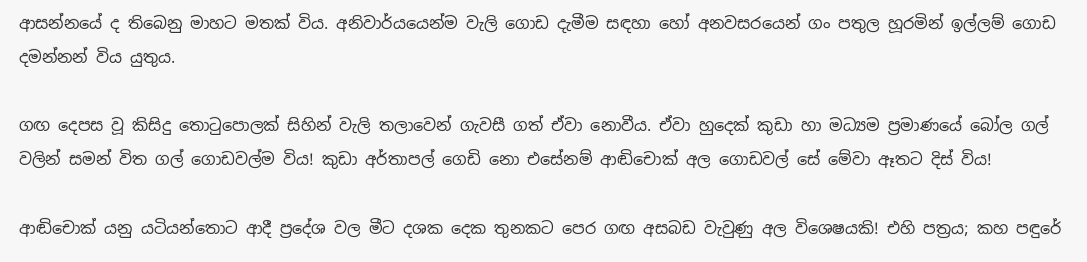ආසන්නයේ ද තිබෙනු මාහට මතක් විය. අනිවාර්යයෙන්ම වැලි ගොඩ දැමීම සඳහා හෝ අනවසරයෙන් ගං පතුල හූරමින් ඉල්ලම් ගොඩ දමන්නන් විය යුතුය.

ගඟ දෙපස වූ කිසිදු තොටුපොලක් සිහින් වැලි තලාවෙන් ගැවසී ගත් ඒවා නොවීය. ඒවා හුදෙක් කුඩා හා මධ්‍යම ප්‍රමාණයේ බෝල ගල් වලින් සමන් විත ගල් ගොඩවල්ම විය! කුඩා අර්තාපල් ගෙඩි නො එසේනම් ආඬිචොක් අල ගොඩවල් සේ මේවා ඈතට දිස් විය!

ආඬිචොක් යනු යටියන්තොට ආදී ප්‍රදේශ වල මීට දශක දෙක තුනකට පෙර ගඟ අසබඩ වැවුණු අල විශෙෂයකි! එහි පත්‍රය; කහ පඳුරේ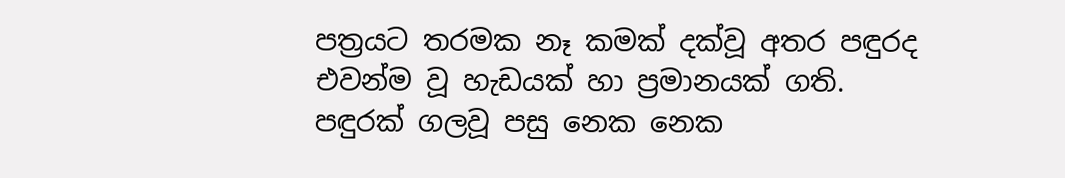පත්‍රයට තරමක නෑ කමක් දක්වූ අතර පඳුරද එවන්ම වූ හැඩයක් හා ප්‍රමානයක් ගති.
පඳුරක් ගලවූ පසු නෙක නෙක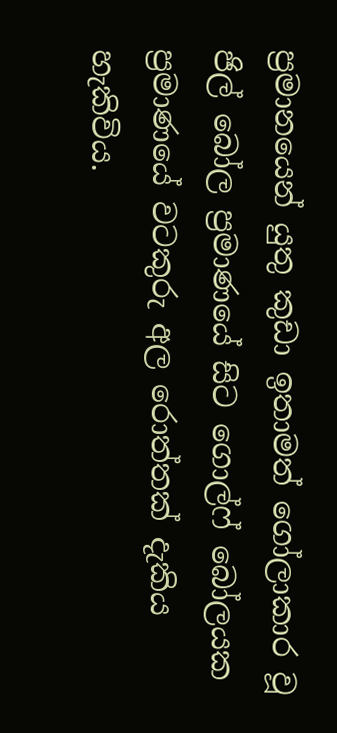ප්‍රමානයෙන් යුතු කුඩා ඉතාමත් ගෝලාකාර වූ ජිල් බෝල ප්‍රමාණයේ සිට ගොල්ෆ් බෝලයක ප්‍රමාණයේ වටකුරු අල රොත්තක් දැකිය හැකිවිය.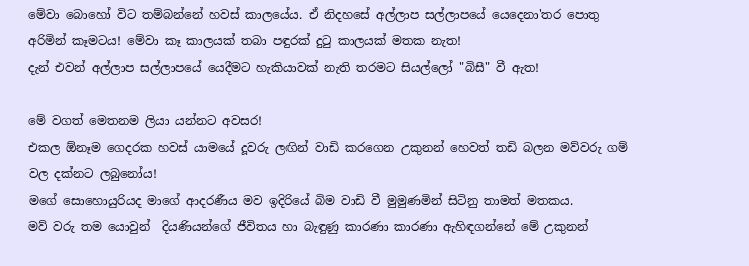මේවා බොහෝ විට තම්බන්නේ හවස් කාලයේය. ඒ නිදහසේ අල්ලාප සල්ලාපයේ යෙදෙනා'තර පොතු අරිමින් කෑමටය! මේවා කෑ කාලයක් තබා පඳුරක් දුටු කාලයක් මතක නැත!
දැන් එවන් අල්ලාප සල්ලාපයේ යෙදීමට හැකියාවක් නැති තරමට සියල්ලෝ "බිසී" වී ඇත!

මේ වගත් මෙතනම ලියා යන්නට අවසර!
එකල ඕනෑම ගෙදරක හවස් යාමයේ දූවරු ලඟින් වාඩි කරගෙන උකුනන් හෙවත් තඩි බලන මව්වරු ගම් වල දක්නට ලබුනෝය!
මගේ සොහොයුරියද මාගේ ආදරණීය මව ඉදිරියේ බිම වාඩි වී මුමුණමින් සිටිනු තාමත් මතකය.
මව් වරු තම යොවුන්  දියණියන්ගේ ජීවිතය හා බැඳුණු කාරණා කාරණා ඇහිඳගන්නේ මේ උකුනන්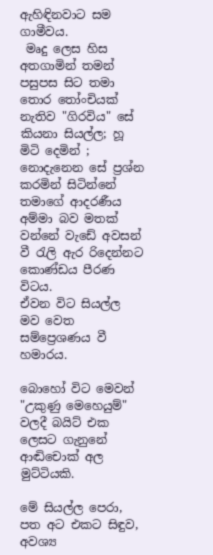ඇහිඳිනවාට සම ගාමීවය.
 මෘදු ලෙස හිස අතගාමින් තමන් පසුපස සිට තමා තොර තෝංචියක් නැතිව "ගිරවිය" සේ කියනා සියල්ල; හූ මිටි දෙමින් ; නොදැනෙන සේ ප්‍රශ්න කරමින් සිටින්නේ තමාගේ ආදරණීය අම්මා බව මතක් වන්නේ වැඩේ අවසන් වී රැලි ඇර රිදෙන්නට කොණ්ඩය පීරණ විටය.
ඒවන විට සියල්ල මව වෙත සම්ප්‍රෙශණය වී හමාරය.

බොහෝ විට මෙවන්  "උකුණු මෙහෙයුම්" වලදී බයිට් එක ලෙසට ගැනුනේ ආඬිචොක් අල මුට්ටියකි.

මේ සියල්ල පෙරා, පත අට එකට සිඳුව, අවශ්‍ය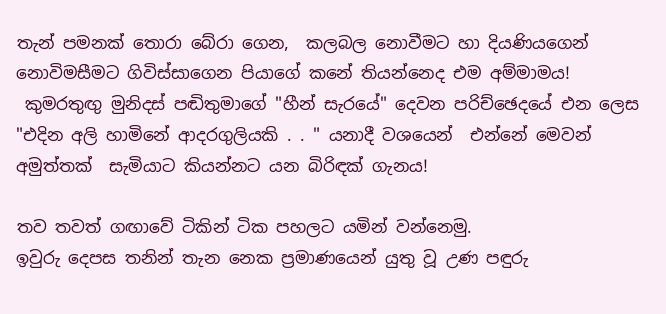තැන් පමනක් තොරා බේරා ගෙන,  කලබල නොවීමට හා දියණියගෙන් නොවිමසීමට ගිවිස්සාගෙන පියාගේ කනේ තියන්නෙද එම අම්මාමය!
 කුමරතුඟු මුනිදස් පඬිතුමාගේ "හීන් සැරයේ" දෙවන පරිච්ඡෙදයේ එන ලෙස "එදින අලි හාමිනේ ආදරගුලියකි . . " යනාදී වශයෙන්  එන්නේ මෙවන් අමුත්තක්  සැමියාට කියන්නට යන බිරිඳක් ගැනය!

තව තවත් ගඟාවේ ටිකින් ටික පහලට යමින් වන්නෙමු.
ඉවුරු දෙපස තනින් තැන නෙක ප්‍රමාණයෙන් යුතු වූ උණ පඳුරු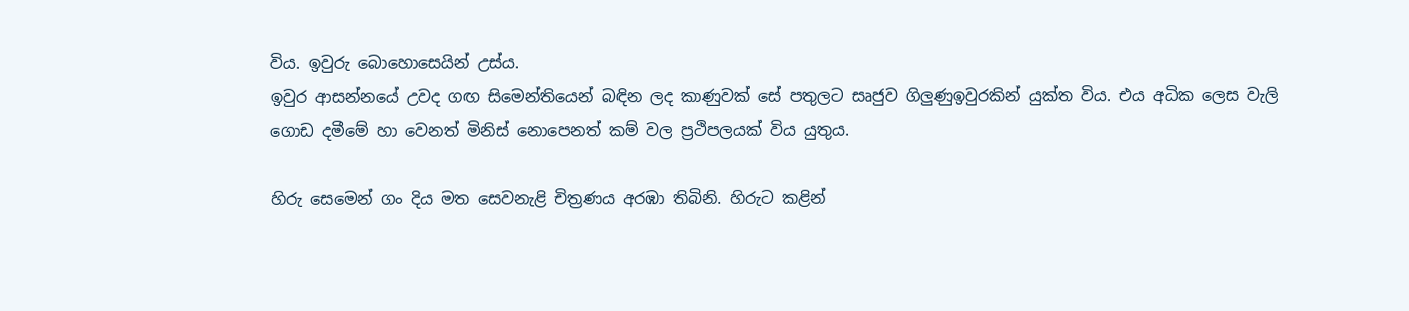විය. ඉවුරු බොහොසෙයින් උස්ය.
ඉවුර ආසන්නයේ උවද ගඟ සිමෙන්තියෙන් බඳින ලද කාණුවක් සේ පතුලට සෘජුව ගිලුණුඉවුරකින් යුක්ත විය. එය අධික ලෙස වැලි ගොඩ දමීමේ හා වෙනත් මිනිස් නොපෙනත් කම් වල ප්‍රථිපලයක් විය යුතුය.

හිරු සෙමෙන් ගං දිය මත සෙවනැළි චිත්‍රණය අරඹා තිබිනි. හිරුට කළින්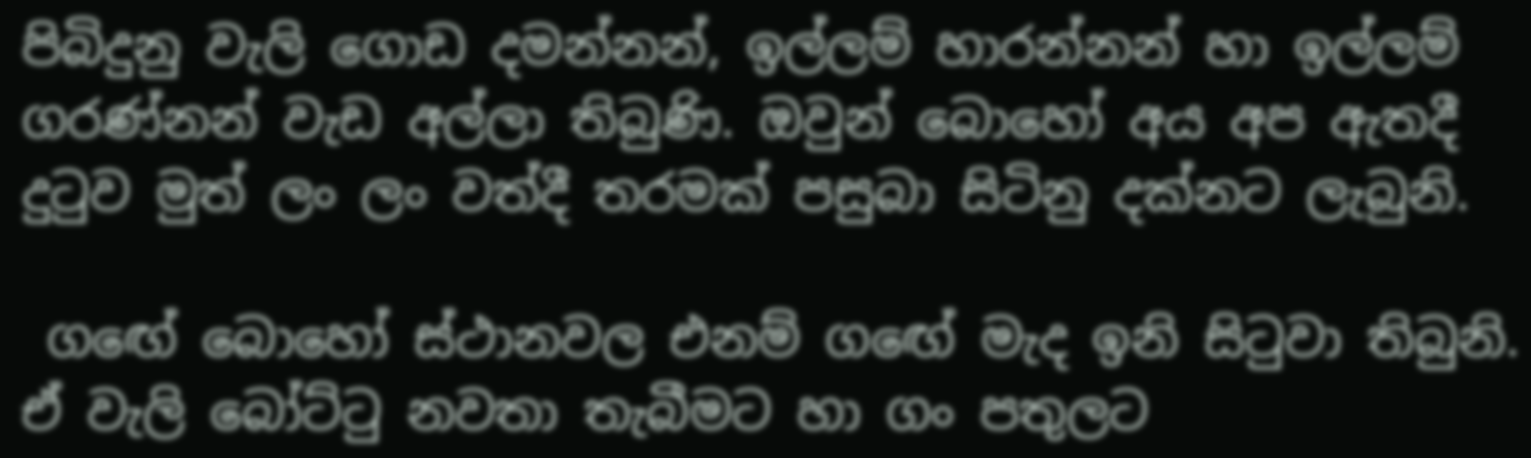පිබිදුනු වැලි ගොඩ දමන්නන්, ඉල්ලම් හාරන්නන් හා ඉල්ලම් ගරණ්නන් වැඩ අල්ලා තිබුණි. ඔවුන් බොහෝ අය අප ඇතදී දුටුව මුත් ලං ලං වත්දී තරමක් පසුබා සිටිනු දක්නට ලැබුනි.

 ගඟේ බොහෝ ස්ථානවල එනම් ගඟේ මැද ඉනි සිටුවා තිබුනි. ඒ වැලි බෝට්ටු නවතා තැබීමට හා ගං පතුලට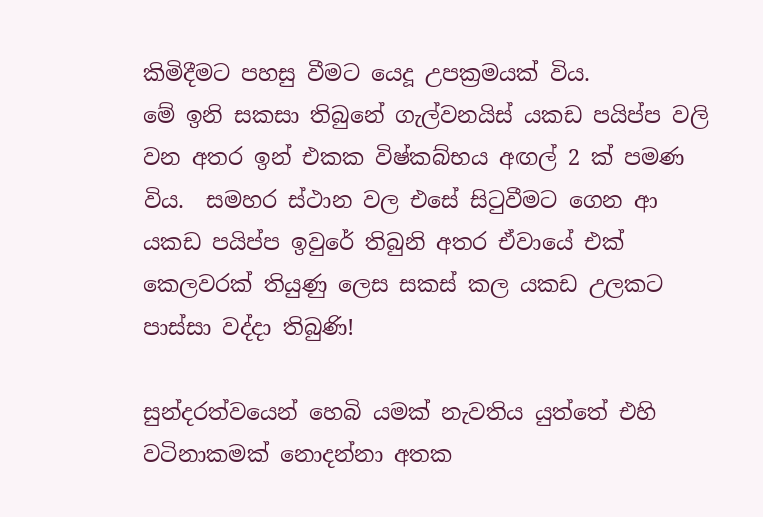කිමිදීමට පහසු වීමට යෙදූ උපක්‍රමයක් විය.
මේ ඉනි සකසා තිබුනේ ගැල්වනයිස් යකඩ පයිප්ප වලි වන අතර ඉන් එකක විෂ්කබ්භය අඟල් 2 ක් පමණ විය.  සමහර ස්ථාන වල එසේ සිටුවීමට ගෙන ආ යකඩ පයිප්ප ඉවුරේ තිබුනි අතර ඒවායේ එක් කෙලවරක් තියුණු ලෙස සකස් කල යකඩ උලකට පාස්සා වද්දා තිබුණි!

සුන්දරත්වයෙන් හෙබි යමක් නැවතිය යුත්තේ එහි වටිනාකමක් නොදන්නා අතක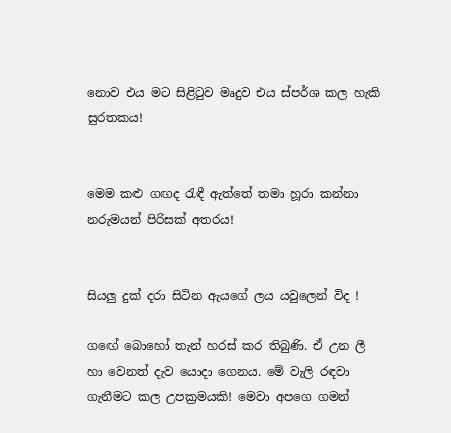නොව එය මට සිළිටුව මෘදුව එය ස්පර්ශ කල හැකි සුරතකය!


මෙම කළු ගඟද රැඳී ඇත්තේ තමා හූරා කන්නා නරුමයන් පිරිසක් අතරය!


සියලු දුක් දරා සිටින ඇයගේ ලය යවුලෙන් විද !

ගඟේ බොහෝ තැන් හරස් කර තිබුණි. ඒ උන ලී හා වෙනත් දැව යොදා ගෙනය. මේ වැලි රඳවා ගැනීමට කල උපක්‍රමයකි! මෙවා අපගෙ ගමන්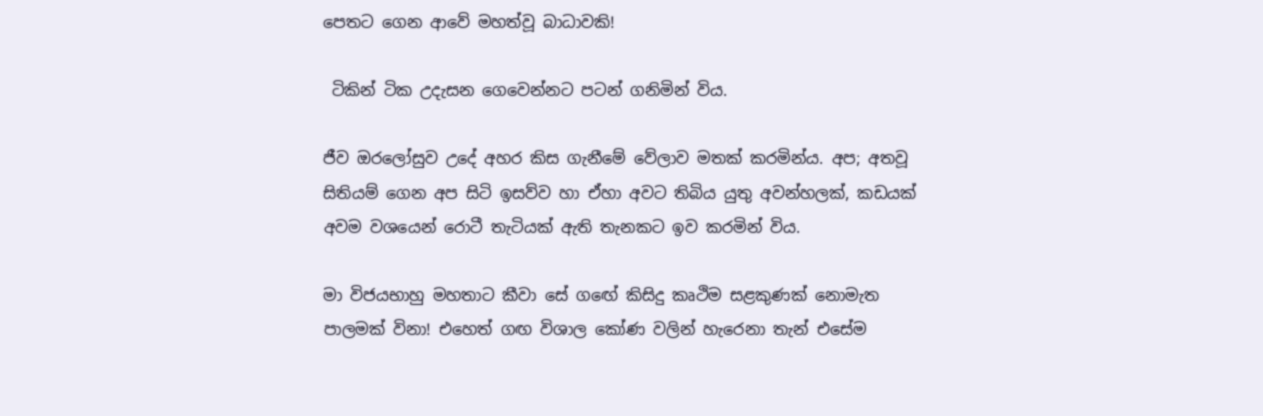පෙතට ගෙන ආවේ මහත්වූ බාධාවකි!

 ටිකින් ටික උදැසන ගෙවෙන්නට පටන් ගනිමින් විය.

ජීව ඔරලෝසුව උදේ අහර කිස ගැනීමේ වේලාව මතක් කරමින්ය. අප; අතවූ සිතියම් ගෙන අප සිටි ඉසව්ව හා ඒහා අවට තිබිය යුතු අවන්හලක්, කඩයක් අවම වශයෙන් රොටී තැටියක් ඇති තැනකට ඉව කරමින් විය.

මා විජයභාහු මහතාට කීවා සේ ගඟේ කිසිදු කෘථිම සළකුණක් නොමැත පාලමක් විනා! එහෙත් ගඟ විශාල කෝණ වලින් හැරෙනා තැන් එසේම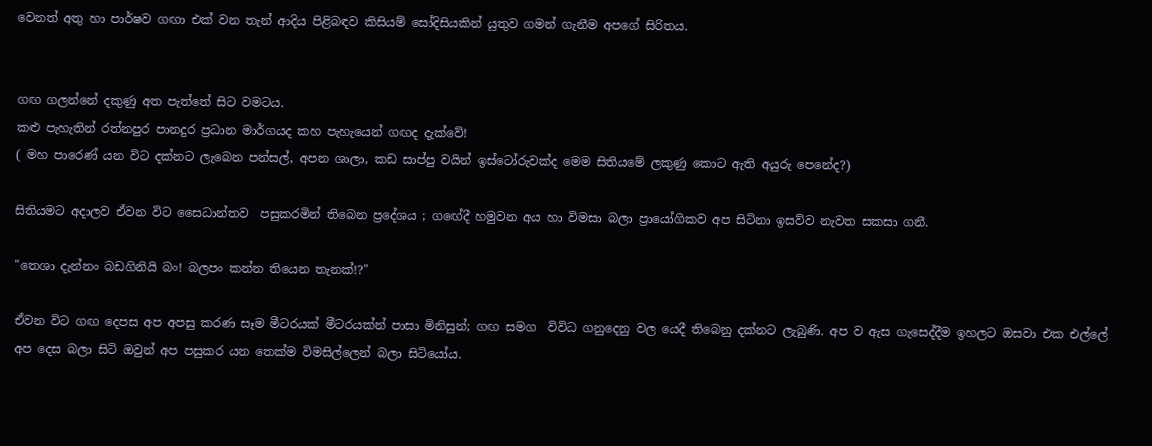වෙනත් අතු හා පාර්ෂව ගඟා එක් වන තැන් ආදිය පිළිබඳව කිසියම් සෝදිසියකින් යුතුව ගමන් ගැනීම අපගේ සිරිතය.


ගඟ ගලන්නේ දකුණු අත පැත්තේ සිට වමටය.
කළු පැහැතින් රත්නපුර පානදුර ප්‍රධාන මාර්ගයද කහ පැහැයෙන් ගඟද දැක්වේ!
( මහ පාරෙණ් යන විට දක්නට ලැබෙන පන්සල්, අපන ශාලා, කඩ සාප්පු වයින් ඉස්ටෝරුවක්ද මෙම සිතියමේ ලකුණු කොට ඇති අයුරු පෙනේද?)

සිතියමට අදාලව ඒවන විට සෛධාන්තව  පසුකරමින් තිබෙන ප්‍රදේශය ; ගඟේදී හමුවන අය හා විමසා බලා ප්‍රායෝගිකව අප සිටිනා ඉසව්ව නැවත සකසා ගනී.

"තෙශා දැන්නං බඩගිනියි බං! බලපං කන්න තියෙන තැනක්!?"

ඒවන විට ගඟ දෙපස අප අපසු කරණ සෑම මීටරයක් මීටරයක්න් පාසා මිනිසුන්; ගඟ සමග  විවිධ ගනුදෙනු වල යෙදී තිබෙනු දක්නට ලැබුණි. අප ව ඇස ගැසෙද්දීම ඉහලට ඔසවා එක එල්ලේ අප දෙස බලා සිටි ඔවුන් අප පසුකර යන තෙක්ම විමසිල්ලෙන් බලා සිටියෝය.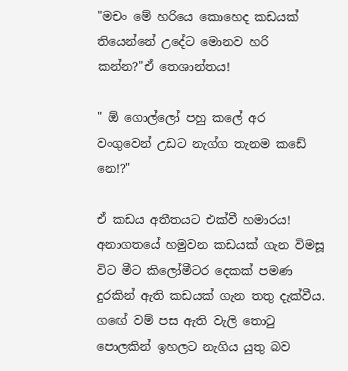"මචං මේ හරියෙ කොහෙද කඩයක් තියෙන්නේ උදේට මොනව හරි කන්න?"ඒ තෙශාන්තය!

" ඕ ගොල්ලෝ පහු කලේ අර වංගුවෙන් උඩට නැග්ග තැනම කඩේ නෙ!?"

ඒ කඩය අතීතයට එක්වී හමාරය!
අනාගතයේ හමුවන කඩයක් ගැන විමසූ විට මීට කිලෝමීටර දෙකක් පමණ දුරකින් ඇති කඩයක් ගැන තතු දැක්වීය.
ගඟේ වම් පස ඇති වැලි තොටු පොලකින් ඉහලට නැගිය යුතු බව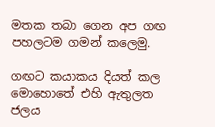මතක තබා ගෙන අප ගඟ පහලටම ගමන් කලෙමු.

ගඟට කයාකය දියත් කල මොහොතේ එහි ඇතුලත ජලය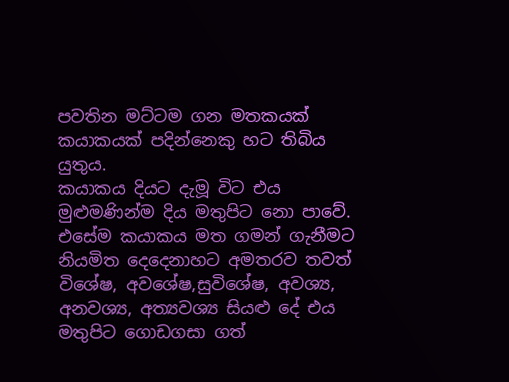පවතින මට්ටම ගන මතකයක් කයාකයක් පදින්නෙකු හට තිබිය යුතුය.
කයාකය දියට දැමූ විට එය මුළුමණින්ම දිය මතුපිට නො පාවේ. එසේම කයාකය මත ගමන් ගැනීමට නියමිත දෙදෙනාහට අමතරව තවත්  විශේෂ, අවශේෂ,සුවිශේෂ, අවශ්‍ය, අනවශ්‍ය, අත්‍යවශ්‍ය සියළු දේ එය මතුපිට ගොඩගසා ගත්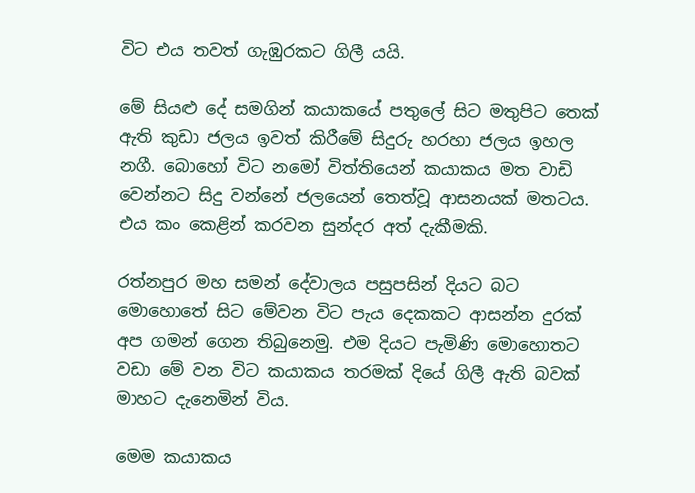විට එය තවත් ගැඹුරකට ගිලී යයි.

මේ සියළු දේ සමගින් කයාකයේ පතුලේ සිට මතුපිට තෙක් ඇති කුඩා ජලය ඉවත් කිරීමේ සිදුරු හරහා ජලය ඉහල නගී. බොහෝ විට නමෝ විත්තියෙන් කයාකය මත වාඩි වෙන්නට සිදු වන්නේ ජලයෙන් තෙත්වූ ආසනයක් මතටය. එය කං කෙළින් කරවන සුන්දර අත් දැකීමකි.

රත්නපුර මහ සමන් දේවාලය පසුපසින් දියට බට මොහොතේ සිට මේවන විට පැය දෙකකට ආසන්න දුරක් අප ගමන් ගෙන තිබුනෙමු. එම දියට පැමිණි මොහොතට වඩා මේ වන විට කයාකය තරමක් දියේ ගිලී ඇති බවක් මාහට දැනෙමින් විය.

මෙම කයාකය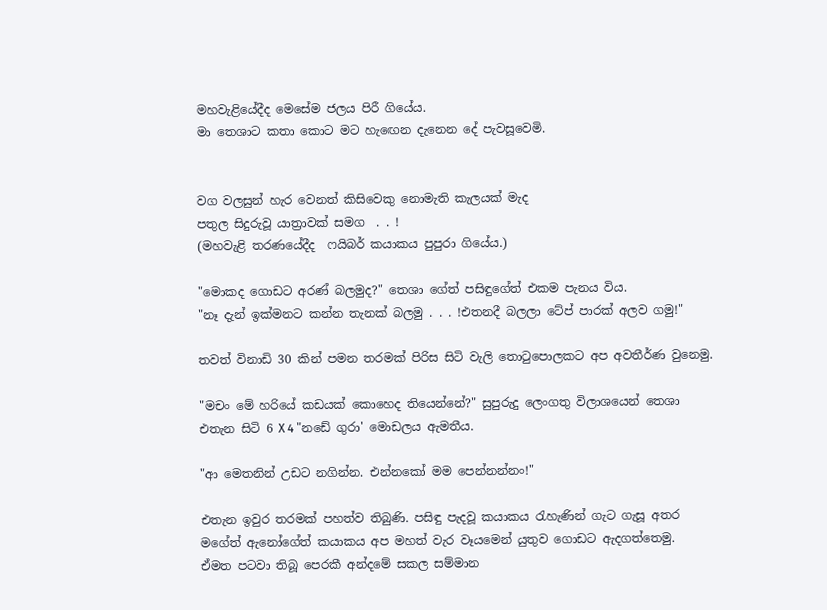මහවැළියේදීද මෙසේම ජලය පිරී ගියේය.
මා තෙශාට කතා කොට මට හැඟෙන දැනෙන දේ පැවසූවෙමි.


වග වලසුන් හැර වෙනත් කිසිවෙකු නොමැති කැලයක් මැද
පතුල සිදුරුවූ යාත්‍රාවක් සමග  . . !
(මහවැළි තරණයේදීද  ෆයිබර් කයාකය පුපුරා ගියේය.)

"මොකද ගොඩට අරණ් බලමුද?" තෙශා ගේත් පසිඳුගේත් එකම පැනය විය.
"නෑ දැන් ඉක්මනට කන්න තැනක් බලමු . . . !එතනදී බලලා ටේප් පාරක් අලව ගමු!"

තවත් විනාඩි 30 කින් පමන තරමක් පිරිස සිටි වැලි තොටුපොලකට අප අවතීර්ණ වුනෙමු.

"මචං මේ හරියේ කඩයක් කොහෙද තියෙන්නේ?" සුපුරුදු ලෙංගතු විලාශයෙන් තෙශා එතැන සිටි 6 X 4 "නඩේ ගුරා' මොඩලය ඇමතීය.

"ආ මෙතනින් උඩට නගින්න. එන්නකෝ මම පෙන්නන්නං!"

එතැන ඉවුර තරමක් පහත්ව තිබුණි. පසිඳු පැදවූ කයාකය රැහැණින් ගැට ගැසූ අතර මගේත් ඇනෝගේත් කයාකය අප මහත් වැර වෑයමෙන් යුතුව ගොඩට ඇදගත්තෙමු.
ඒමත පටවා තිබූ පෙරකී අන්දමේ සකල සම්මාන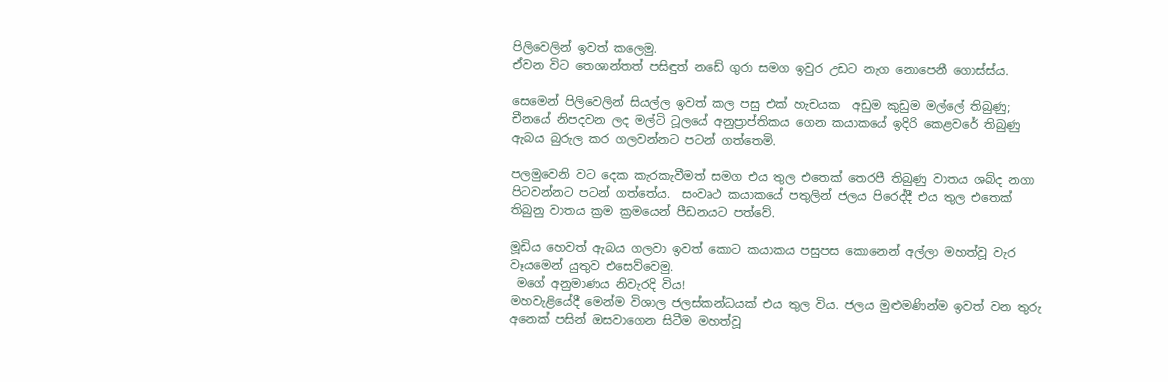පිලිවෙලින් ඉවත් කලෙමු.
ඒවන විට තෙශාන්තත් පසිඳුත් නඩේ ගුරා සමග ඉවුර උඩට නැග නොපෙනී ගොස්ස්ය.

සෙමෙන් පිලිවෙලින් සියල්ල ඉවත් කල පසු එක් හැචයක  අඩුම කුඩුම මල්ලේ තිබුණු; චීනයේ නිපදවන ලද මල්ටි ටූලයේ අනුප්‍රාප්තිකය ගෙන කයාකයේ ඉදිරි කෙළවරේ තිබුණු ඇබය බුරුල කර ගලවන්නට පටන් ගත්තෙමි.

පලමුවෙනි වට දෙක කැරකැවීමත් සමග එය තුල එතෙක් තෙරපී තිබුණු වාතය ශබ්ද නගා පිටවන්නට පටන් ගත්තේය.  සංවෘථ කයාකයේ පතුලින් ජලය පිරෙද්දී එය තුල එතෙක් තිබුනු වාතය ක්‍රම ක්‍රමයෙන් පීඩනයට පත්වේ.

මූඩිය හෙවත් ඇබය ගලවා ඉවත් කොට කයාකය පසුපස කොනෙන් අල්ලා මහත්වූ වැර වෑයමෙන් යුතුව එසෙව්වෙමු.
 මගේ අනුමාණය නිවැරදි විය!
මහවැළියේදී මෙන්ම විශාල ජලස්කන්ධයක් එය තුල විය. ජලය මුළුමණින්ම ඉවත් වන තුරු අනෙක් පසින් ඔසවාගෙන සිටීම මහත්වූ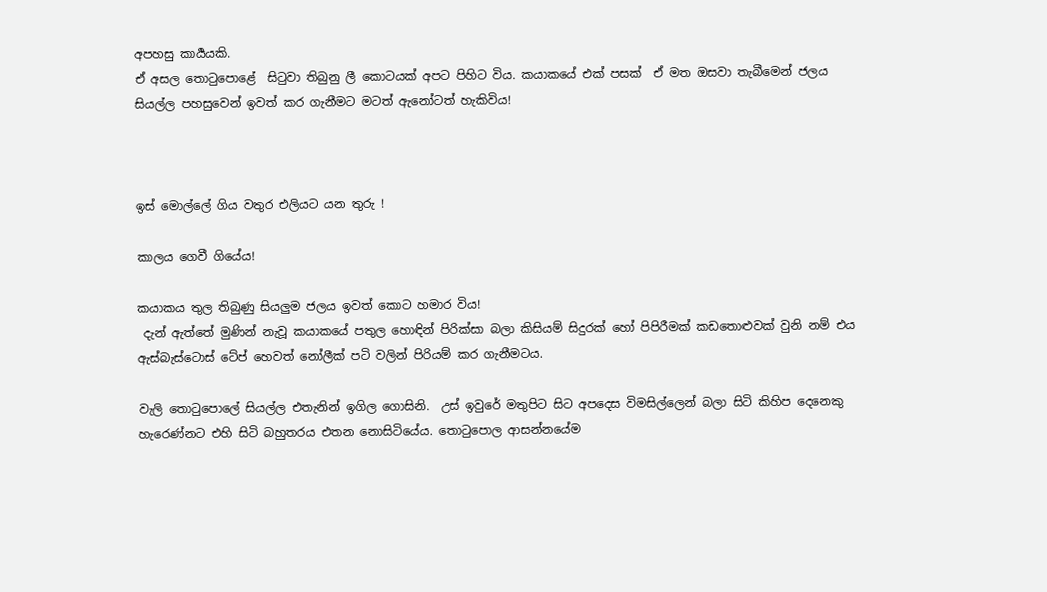අපහසු කාර්‍යයකි.
ඒ අසල තොටුපොළේ  සිටුවා තිබුනු ලී කොටයක් අපට පිහිට විය. කයාකයේ එක් පසක්  ඒ මත ඔසවා තැබීමෙන් ජලය සියල්ල පහසුවෙන් ඉවත් කර ගැනීමට මටත් ඇනෝටත් හැකිවිය!



ඉස් මොල්ලේ ගිය වතුර එලියට යන තුරු !

කාලය ගෙවී ගියේය!

කයාකය තුල තිබුණු සියලුම ජලය ඉවත් කොට හමාර විය!
 දැන් ඇත්තේ මුණින් නැවූ කයාකයේ පතුල හොඳින් පිරික්සා බලා කිසියම් සිදුරක් හෝ පිපිරීමක් කඩතොළුවක් වුනි නම් එය ඇස්බැස්ටොස් ටේප් හෙවත් නෝලීක් පටි වලින් පිරියම් කර ගැනීමටය.

වැලි තොටුපොලේ සියල්ල එතැනින් ඉගිල ගොසිනි.  උස් ඉවුරේ මතුපිට සිට අපදෙස විමසිල්ලෙන් බලා සිටි කිහිප දෙනෙකු හැරෙණ්නට එහි සිටි බහුතරය එතන නොසිටියේය. තොටුපොල ආසන්නයේම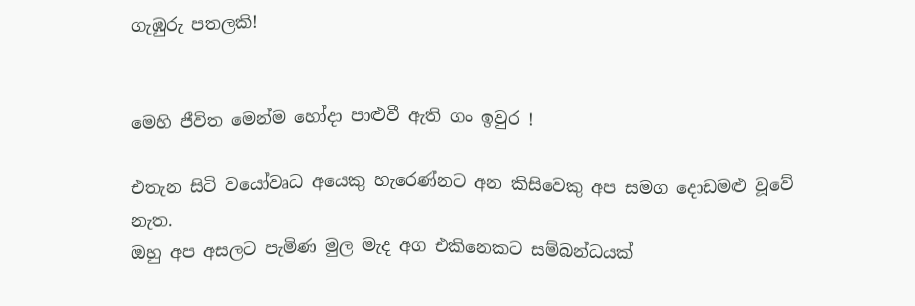ගැඹුරු පතලකි!


මෙහි ජීවිත මෙන්ම හෝදා පාළුවී ඇති ගං ඉවුර !

එතැන සිටි වයෝවෘධ අයෙකු හැරෙණ්නට අන කිසිවෙකු අප සමග දොඩමළු වූවේ නැත.
ඔහු අප අසලට පැමිණ මුල මැද අග එකිනෙකට සම්බන්ධයක්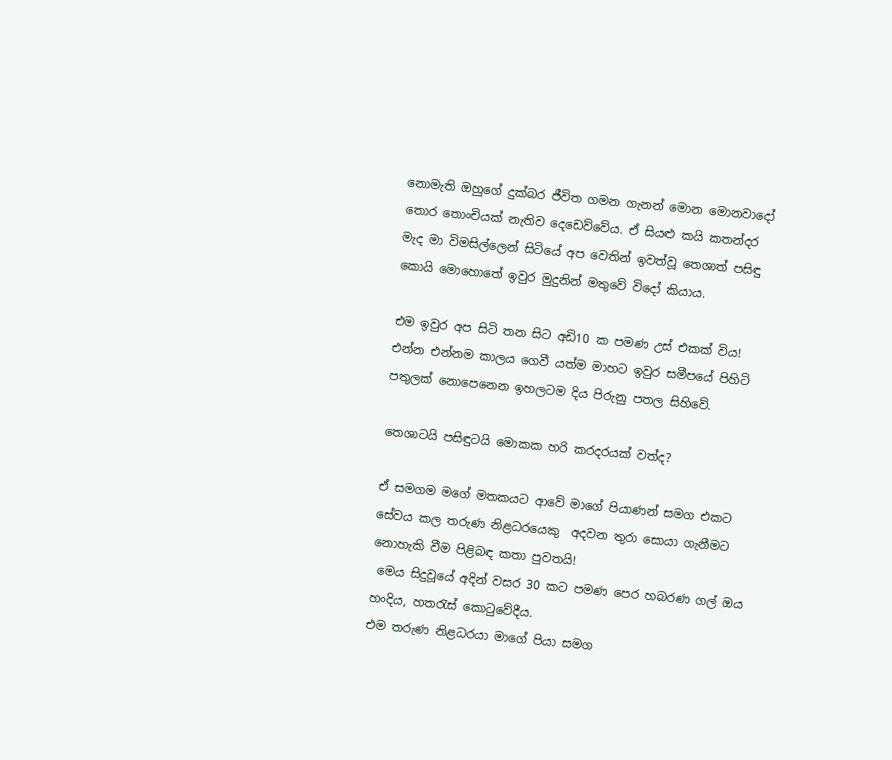නොමැති ඔහුගේ දුක්බර ජීවිත ගමන ගැනන් මොන මොනවාදෝ තොර තොංචියක් නැතිව දෙඩෙව්වේය. ඒ සියළු කයි කතන්දර මැද මා විමසිල්ලෙන් සිටියේ අප වෙතින් ඉවත්වූ තෙශාත් පසිඳු කොයි මොහොතේ ඉවුර මුදුනින් මතුවේ විදෝ කියාය.

එම ඉවුර අප සිටි තන සිට අඩි10 ක පමණ උස් එකක් විය!
එන්න එන්නම කාලය ගෙවී යත්ම මාහට ඉවුර සමීපයේ පිහිටි පතුලක් නොපෙනෙන ඉහලටම දිය පිරුනු පතල සිහිවේ.

තෙශාටයි පසිඳුටයි මොකක හරි කරදරයක් වත්ද?

ඒ සමගම මගේ මතකයට ආවේ මාගේ පියාණන් සමග එකට සේවය කල තරුණ නිළධරයෙකු  අදවන තුරා සොයා ගැනීමට නොහැකි වීම පිළිබඳ කතා පුවතයි!
 මෙය සිදුවූයේ අදින් වසර 30 කට පමණ පෙර හබරණ ගල් ඔය හංදිය, හතරැස් කොටුවේදීය.
එම තරුණ නිළධරයා මාගේ පියා සමග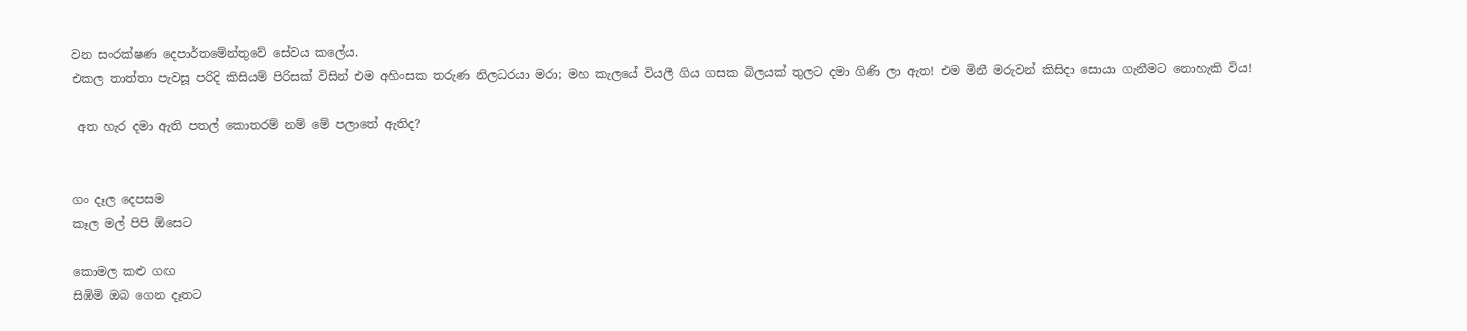වන සංරක්ෂණ දෙපාර්තමේන්තුවේ සේවය කලේය.
එකල තාත්තා පැවසූ පරිදි කිසියම් පිරිසක් විසින් එම අහිංසක තරුණ නිලධරයා මරා; මහ කැලයේ වියලී ගිය ගසක බිලයක් තුලට දමා ගිණි ලා ඇත! එම මිනී මරුවන් කිසිදා සොයා ගැනීමට නොහැකි විය!

 අත හැර දමා ඇති පතල් කොතරම් නම් මේ පලාතේ ඇතිද?


ගං දෑල දෙපසම
කෑල මල් පිපි ඕසෙට

කොමල කළු ගඟ
සිඹිමි ඔබ ගෙන දෑතට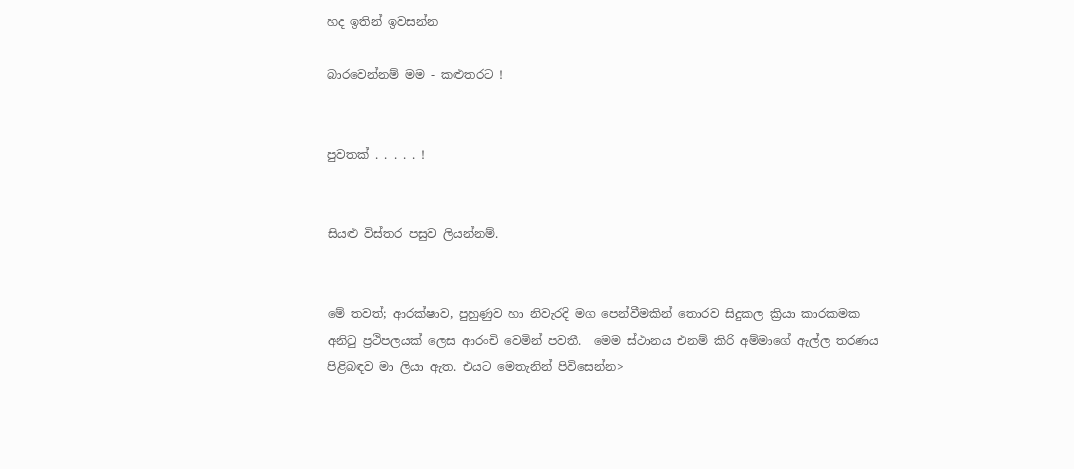හද ඉතින් ඉවසන්න

බාරවෙන්නම් මම - කළුතරට !


පුවතක් . . . . . !


සියළු විස්තර පසුව ලියන්නම්.


මේ තවත්; ආරක්ෂාව, පුහුණුව හා නිවැරදි මග පෙන්වීමකින් තොරව සිදුකල ක්‍රියා කාරකමක අනිටු ප්‍රථිපලයක් ලෙස ආරංචි වෙමින් පවතී.  මෙම ස්ථානය එනම් කිරි අම්මාගේ ඇල්ල තරණය පිළිබඳව මා ලියා ඇත. එයට මෙතැනින් පිවිසෙන්න>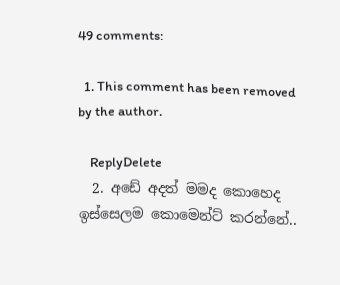49 comments:

  1. This comment has been removed by the author.

    ReplyDelete
  2. අඩේ අදත් මමද කොහෙද ඉස්සෙලම කොමෙන්ට් කරන්නේ..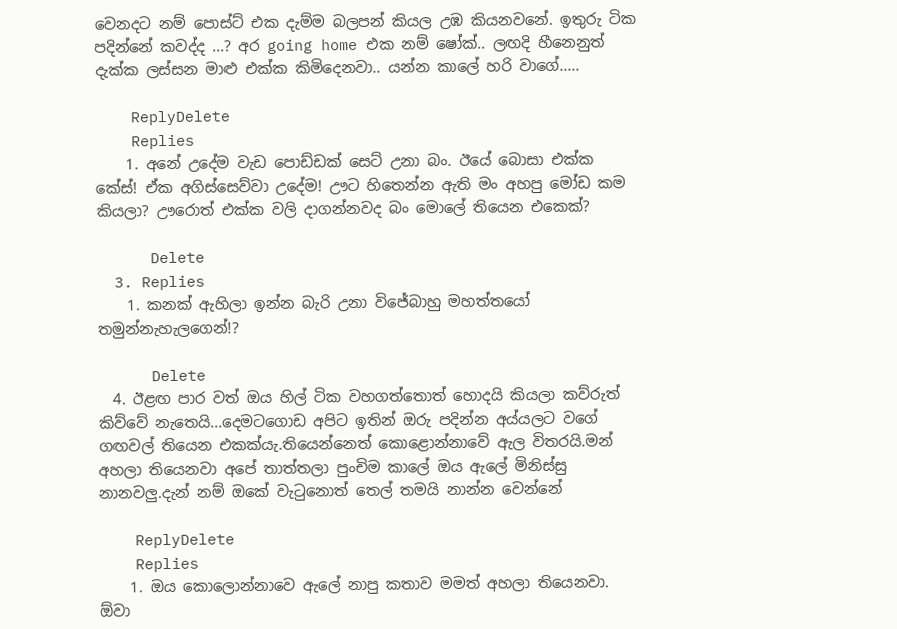වෙනදට නම් පොස්ට් එක දැම්ම බලපන් කියල උඹ කියනවනේ. ඉතුරු ටික පදින්නේ කවද්ද ...? අර going home එක නම් ෂෝක්.. ලඟදි හීනෙනුත් දැක්ක ලස්සන මාළු එක්ක කිමිදෙනවා.. යන්න කාලේ හරි වාගේ.....

    ReplyDelete
    Replies
    1. අනේ උදේම වැඩ පොඩ්ඩක් සෙට් උනා බං. ඊයේ බොසා එක්ක කේස්! ඒක අගිස්සෙව්වා උදේම! ඌට හිතෙන්න ඇති මං අහපු මෝඩ කම කියලා? ඌරොත් එක්ක වලි දාගන්නවද බං මොලේ තියෙන එකෙක්?

      Delete
  3. Replies
    1. කනක් ඇහිලා ඉන්න බැරි උනා විජේබාහු මහත්තයෝ තමුන්නැහැලගෙන්!?

      Delete
  4. ඊළඟ පාර වත් ඔය හිල් ටික වහගත්තොත් හොදයි කියලා කව්රුත් කිව්වේ නැතෙයි...දෙමටගොඩ අපිට ඉතින් ඔරු පදින්න අය්යලට වගේ ගඟවල් තියෙන එකක්යැ.තියෙන්නෙත් කොළොන්නාවේ ඇල විතරයි.මන් අහලා තියෙනවා අපේ තාත්තලා පුංචිම කාලේ ඔය ඇලේ මිනිස්සු නානවලු.දැන් නම් ඔකේ වැටුනොත් තෙල් තමයි නාන්න වෙන්නේ

    ReplyDelete
    Replies
    1. ඔය කොලොන්නාවෙ ඇලේ නාපු කතාව මමත් අහලා තියෙනවා. ඕවා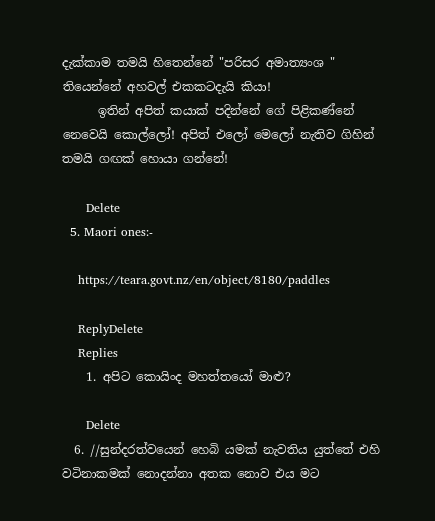දැක්කාම තමයි හිතෙන්නේ "පරිසර අමාත්‍යංශ " තියෙන්නේ අහවල් එකකටදැයි කියා!
      ඉතින් අපිත් කයාක් පදින්නේ ගේ පිළිකණ්නේ නෙවෙයි කොල්ලෝ! අපිත් එලෝ මෙලෝ නැතිව ගිහින් තමයි ගඟක් හොයා ගන්නේ!

      Delete
  5. Maori ones:-

    https://teara.govt.nz/en/object/8180/paddles

    ReplyDelete
    Replies
    1. අපිට කොයිංද මහත්තයෝ මාළු?

      Delete
  6. //සුන්දරත්වයෙන් හෙබි යමක් නැවතිය යුත්තේ එහි වටිනාකමක් නොදන්නා අතක නොව එය මට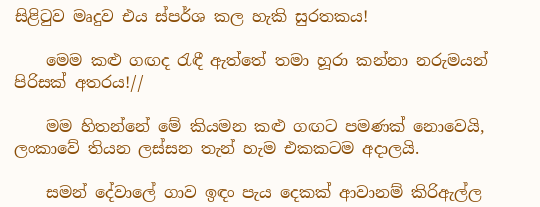සිළිටුව මෘදුව එය ස්පර්ශ කල හැකි සුරතකය!

    මෙම කළු ගඟද රැඳී ඇත්තේ තමා හූරා කන්නා නරුමයන් පිරිසක් අතරය!//

    මම හිතන්නේ මේ කියමන කළු ගඟට පමණක් නොවෙයි, ලංකාවේ තියන ලස්සන තැන් හැම එකකටම අදාලයි.

    සමන් දේවාලේ ගාව ඉඳං පැය දෙකක් ආවානම් කිරිඇල්ල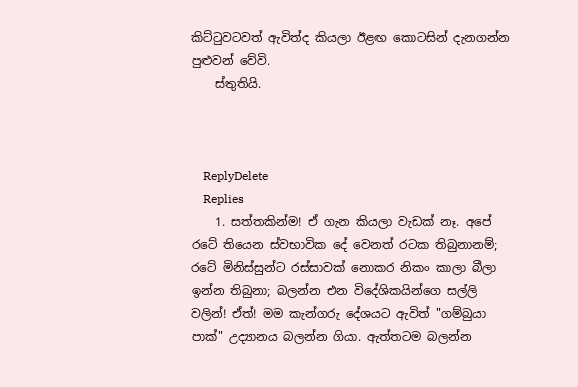කිට්ටුවටවත් ඇවිත්ද කියලා ඊළඟ කොටසින් දැනගන්න පුළුවන් වේවි.
    ස්තුතියි.



    ReplyDelete
    Replies
    1. සත්තකින්ම! ඒ ගැන කියලා වැඩක් නෑ. අපේ රටේ තියෙන ස්වභාවික දේ වෙනත් රටක තිබුනානම්; රටේ මිනිස්සුන්ට රස්සාවක් නොකර නිකං කාලා බීලා ඉන්න තිබුනා; බලන්න එන විදේශිකයින්ගෙ සල්ලි වලින්! ඒත්! මම කැන්ගරු දේශයට ඇවිත් "ගම්බුයා පාක්" උද්‍යානය බලන්න ගියා. ඇත්තටම බලන්න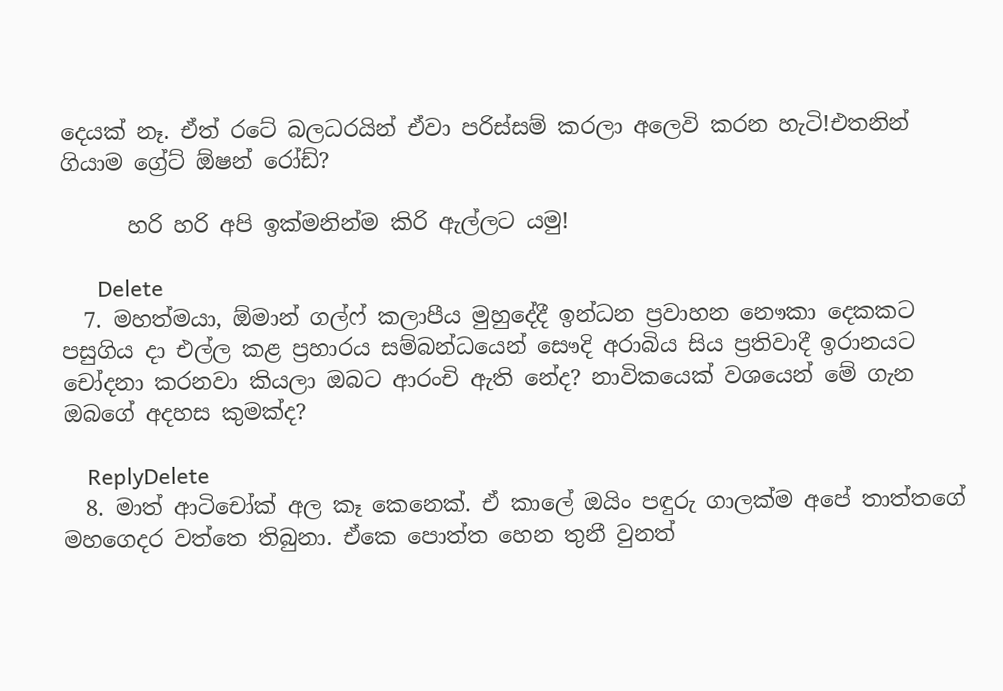දෙයක් නෑ. ඒත් රටේ බලධරයින් ඒවා පරිස්සම් කරලා අලෙවි කරන හැටි!එතනින් ගියාම ග්‍රේට් ඕෂන් රෝඩ්?

      හරි හරි අපි ඉක්මනින්ම කිරි ඇල්ලට යමු!

      Delete
  7. මහත්මයා, ඕමාන් ගල්ෆ් කලාපීය මුහුදේදී ඉන්ධන ප්‍රවාහන නෞකා දෙකකට පසුගිය දා එල්ල කළ ප්‍රහාරය සම්බන්ධයෙන් සෞදි අරාබිය සිය ප්‍රතිවාදී ඉරානයට චෝදනා කරනවා කියලා ඔබට ආරංචි ඇති නේද? නාවිකයෙක් වශයෙන් මේ ගැන ඔබගේ අදහස කුමක්ද?

    ReplyDelete
  8. මාත් ආටිචෝක් අල කෑ කෙනෙක්. ඒ කාලේ ඔයිං පඳුරු ගාලක්ම අපේ තාත්තගේ මහගෙදර වත්තෙ තිබුනා. ඒකෙ පොත්ත හෙන තුනී වුනත්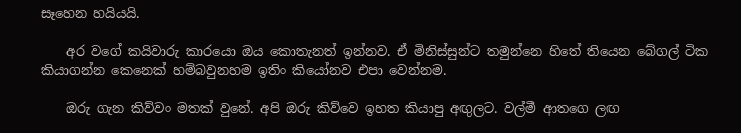සෑහෙන හයියයි.

    අර වගේ කයිවාරු කාරයො ඔය කොතැනත් ඉන්නව. ඒ මිනිස්සුන්ට තමුන්නෙ හිතේ තියෙන බේගල් ටික කියාගන්න කෙනෙක් හම්බවුනහම ඉතිං කියෝනව එපා වෙන්නම.

    ඔරු ගැන කිව්වං මතක් වුනේ. අපි ඔරු කිව්වෙ ඉහත කියාපු අඟුලට. වල්මී ආතගෙ ලඟ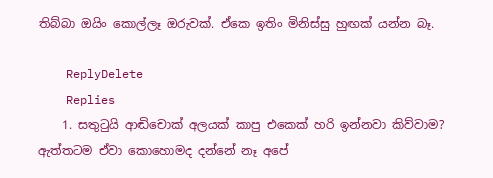තිබ්බා ඔයිං කොල්ලෑ ඔරුවක්. ඒකෙ ඉතිං මිනිස්සු හුඟක් යන්න බෑ.

    ReplyDelete
    Replies
    1. සතුටුයි ආඬිචොක් අලයක් කාපු එකෙක් හරි ඉන්නවා කිව්වාම? ඇත්තටම ඒවා කොහොමද දන්නේ නෑ අපේ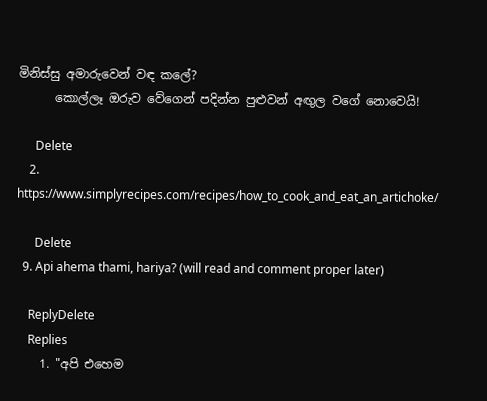මිනිස්සු අමාරුවෙන් වඳ කලේ?
      කොල්ලෑ ඔරුව වේගෙන් පදින්න පුළුවන් අඟුල වගේ නොවෙයි!

      Delete
    2. https://www.simplyrecipes.com/recipes/how_to_cook_and_eat_an_artichoke/

      Delete
  9. Api ahema thami, hariya? (will read and comment proper later)

    ReplyDelete
    Replies
    1. "අපි එහෙම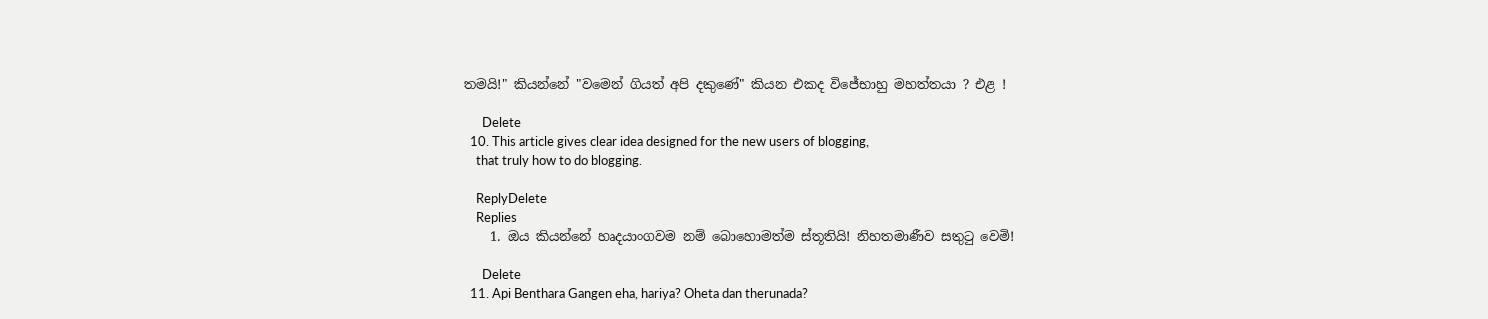තමයි!" කියන්නේ "වමෙන් ගියත් අපි දකුණේ" කියන එකද විජේභාහු මහත්තයා ? එළ !

      Delete
  10. This article gives clear idea designed for the new users of blogging,
    that truly how to do blogging.

    ReplyDelete
    Replies
    1. ඔය කියන්නේ හෘදයාංගවම නම් බොහොමත්ම ස්තූතියි! නිහතමාණීව සතුටු වෙමි!

      Delete
  11. Api Benthara Gangen eha, hariya? Oheta dan therunada?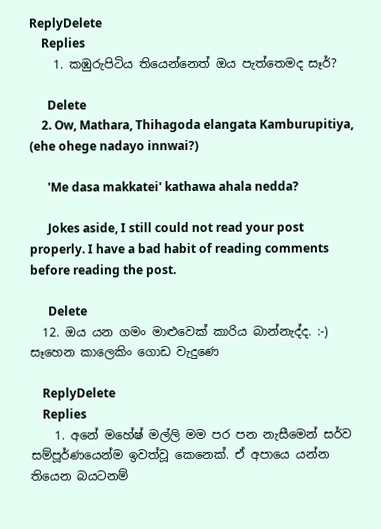ReplyDelete
    Replies
    1. කඹුරුපිටිය තියෙන්නෙත් ඔය පැත්තෙමද සෑර්?

      Delete
    2. Ow, Mathara, Thihagoda elangata Kamburupitiya, (ehe ohege nadayo innwai?)

      'Me dasa makkatei' kathawa ahala nedda?

      Jokes aside, I still could not read your post properly. I have a bad habit of reading comments before reading the post.

      Delete
  12. ඔය යන ගමං මාළුවෙක් කාරිය බාන්නැද්ද. :-) සෑහෙන කාලෙකිං ගොඩ වැදුණෙ

    ReplyDelete
    Replies
    1. අනේ මහේෂ් මල්ලි මම පර පන නැසීමෙන් සර්ව සම්පූර්ණයෙන්ම ඉවත්වූ කෙනෙක්. ඒ අපායෙ යන්න තියෙන බයටනම්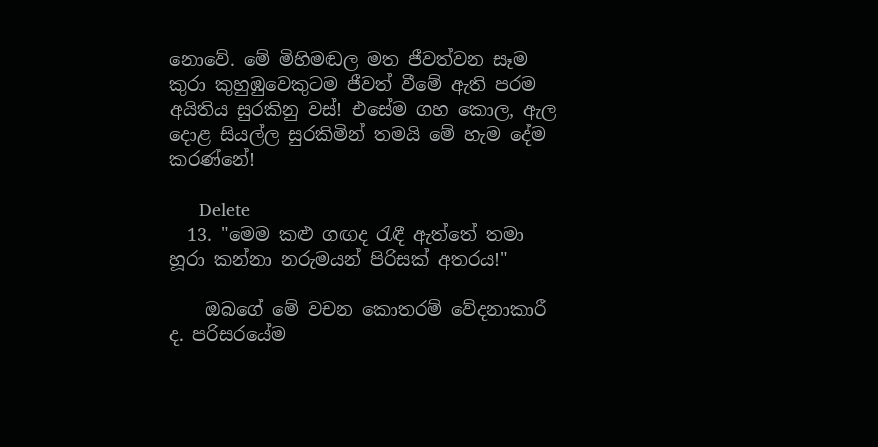නොවේ. මේ මිහිමඬල මත ජීවත්වන සෑම කුරා කුහුඹුවෙකුටම ජීවත් වීමේ ඇති පරම අයිතිය සුරකිනු වස්! එසේම ගහ කොල, ඇල දොළ සියල්ල සුරකිමින් තමයි මේ හැම දේම කරණ්නේ!

      Delete
  13. "මෙම කළු ගඟද රැඳී ඇත්තේ තමා හූරා කන්නා නරුමයන් පිරිසක් අතරය!"

    ඔබගේ මේ වචන කොතරම් වේදනාකාරී ද. පරිසරයේම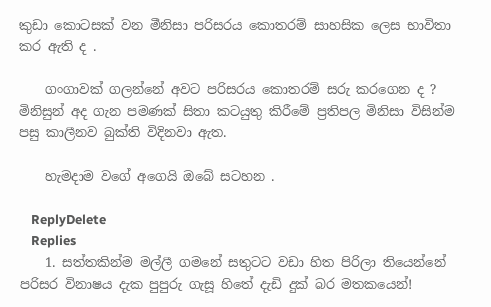කුඩා කොටසක් වන මීනිසා පරිසරය කොතරම් සාහසික ලෙස භාවිතා කර ඇති ද .

    ගංගාවක් ගලන්නේ අවට පරිසරය කොතරම් සරු කරගෙන ද ? මිනිසුන් අද ගැන පමණක් සිතා කටයුතු කිරීමේ ප්‍රතිපල මිනිසා විසින්ම පසු කාලීනව බුක්ති විදිනවා ඇත.

    හැමදාම වගේ අගෙයි ඔබේ සටහන .

    ReplyDelete
    Replies
    1. සත්තකින්ම මල්ලී ගමනේ සතුටට වඩා හිත පිරිලා තියෙන්නේ පරිසර විනාෂය දැක පුපුරු ගැසූ හිතේ දැඩි දුක් බර මතකයෙන්!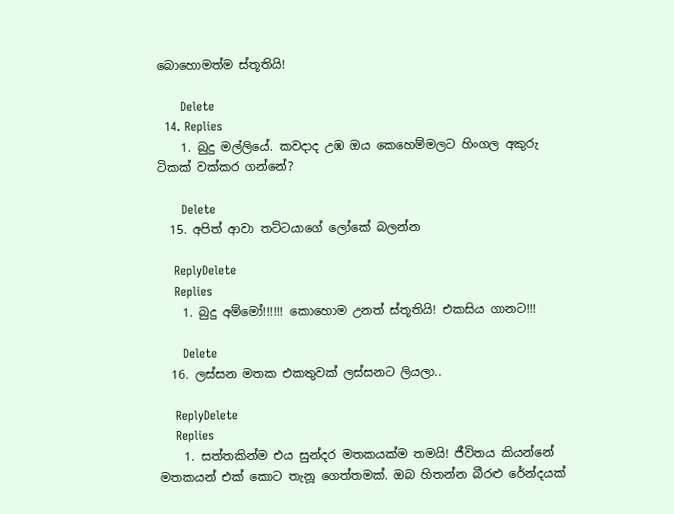බොහොමත්ම ස්තූතියි!

      Delete
  14. Replies
    1. බුදු මල්ලියේ. කවදාද උඹ ඔය කෙහෙම්මලට හිංගල අකුරු ටිකක් වක්කර ගන්නේ?

      Delete
  15. අපිත් ආවා තට්ටයාගේ ලෝකේ බලන්න

    ReplyDelete
    Replies
    1. බුදු අම්මෝ!!!!!! කොහොම උනත් ස්තූතියි! එකසිය ගානට!!!

      Delete
  16. ලස්සන මතක එකතුවක් ලස්සනට ලියලා..

    ReplyDelete
    Replies
    1. සත්තකින්ම එය සුන්දර මතකයක්ම තමයි! ජීවිතය කියන්නේ මතකයන් එක් කොට තැනූ ගෙත්තමක්. ඔබ හිතන්න බීරළු රේන්දයක්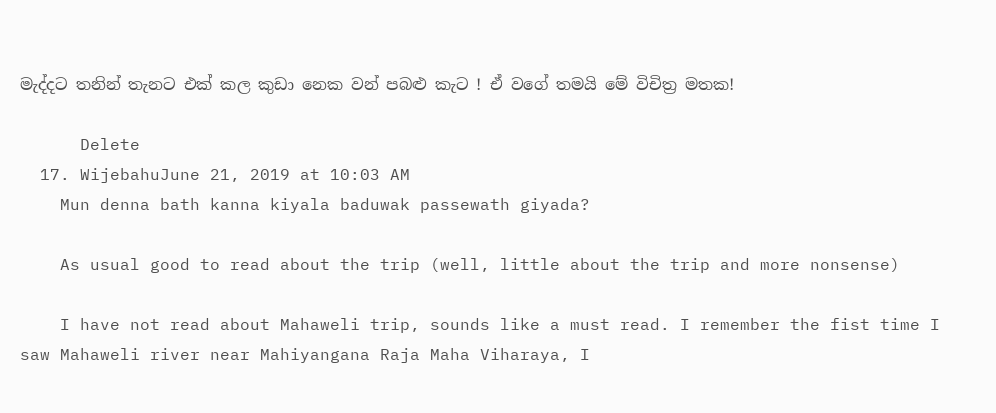මැද්දට තනින් තැනට එක් කල කුඩා නෙක වන් පබළු කැට ! ඒ වගේ තමයි මේ විචිත්‍ර මතක!

      Delete
  17. WijebahuJune 21, 2019 at 10:03 AM
    Mun denna bath kanna kiyala baduwak passewath giyada?

    As usual good to read about the trip (well, little about the trip and more nonsense)

    I have not read about Mahaweli trip, sounds like a must read. I remember the fist time I saw Mahaweli river near Mahiyangana Raja Maha Viharaya, I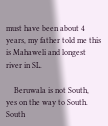must have been about 4 years, my father told me this is Mahaweli and longest river in SL.

    Beruwala is not South, yes on the way to South. South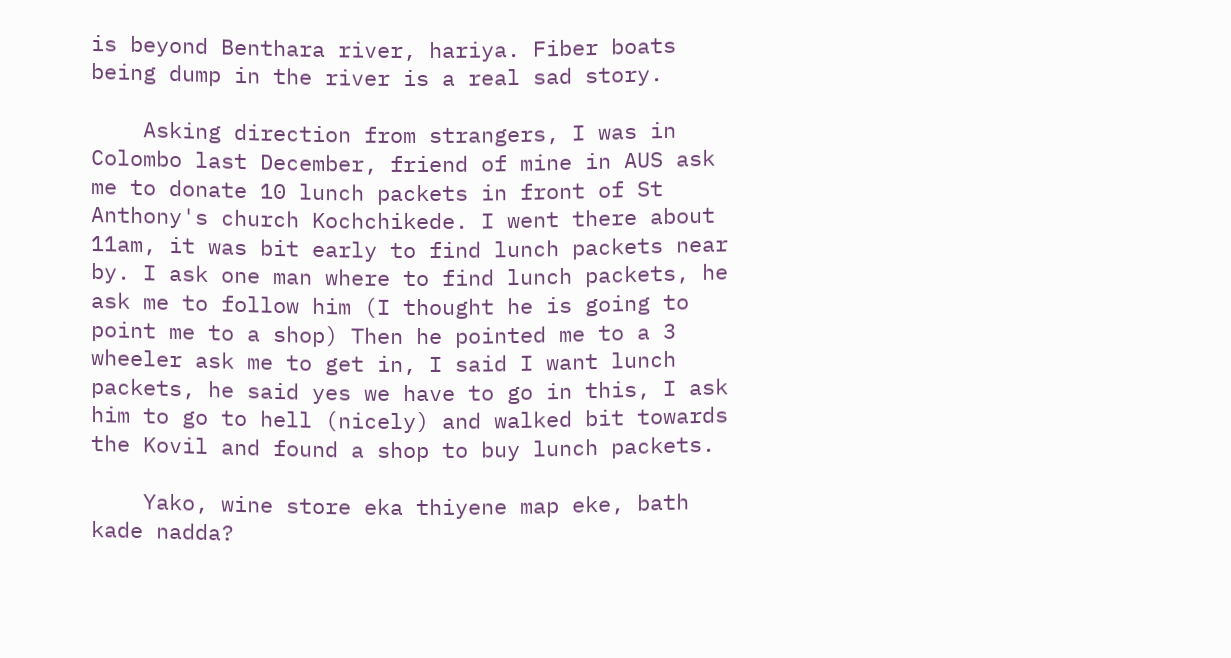is beyond Benthara river, hariya. Fiber boats being dump in the river is a real sad story.

    Asking direction from strangers, I was in Colombo last December, friend of mine in AUS ask me to donate 10 lunch packets in front of St Anthony's church Kochchikede. I went there about 11am, it was bit early to find lunch packets near by. I ask one man where to find lunch packets, he ask me to follow him (I thought he is going to point me to a shop) Then he pointed me to a 3 wheeler ask me to get in, I said I want lunch packets, he said yes we have to go in this, I ask him to go to hell (nicely) and walked bit towards the Kovil and found a shop to buy lunch packets.

    Yako, wine store eka thiyene map eke, bath kade nadda?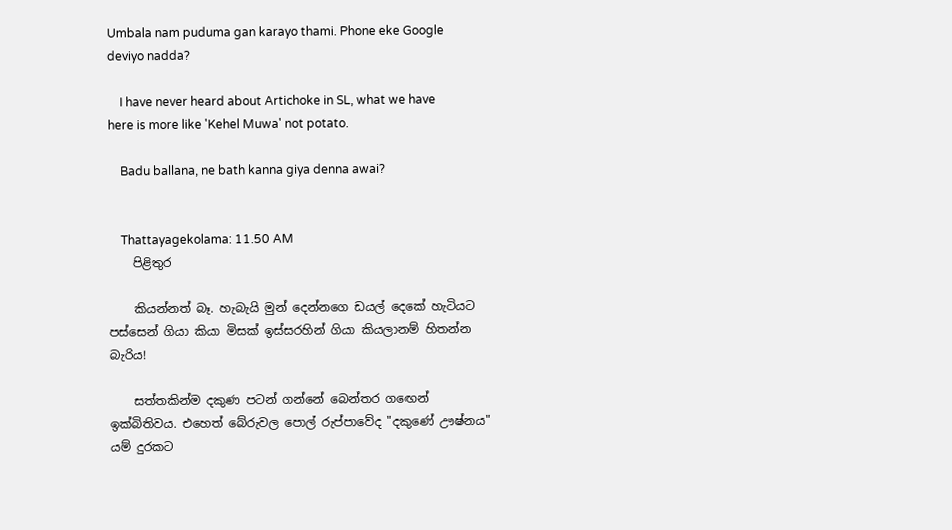Umbala nam puduma gan karayo thami. Phone eke Google deviyo nadda?

    I have never heard about Artichoke in SL, what we have here is more like 'Kehel Muwa' not potato.

    Badu ballana, ne bath kanna giya denna awai?


    Thattayagekolama: 11.50 AM
    පිළිතුර

    කියන්නත් බෑ. හැබැයි මුන් දෙන්නගෙ ඩයල් දෙකේ හැටියට පස්සෙන් ගියා කියා මිසක් ඉස්සරහින් ගියා කියලානම් හිතන්න බැරිය!

    සත්තකින්ම දකුණ පටන් ගන්නේ බෙන්තර ගඟෙන් ඉක්බිතිවය. එහෙත් බේරුවල පොල් රුප්පාවේද "දකුණේ ඌෂ්නය" යම් දුරකට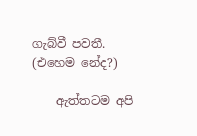ගැබ්වී පවතී. (එහෙම නේද?)

    ඇත්තටම අපි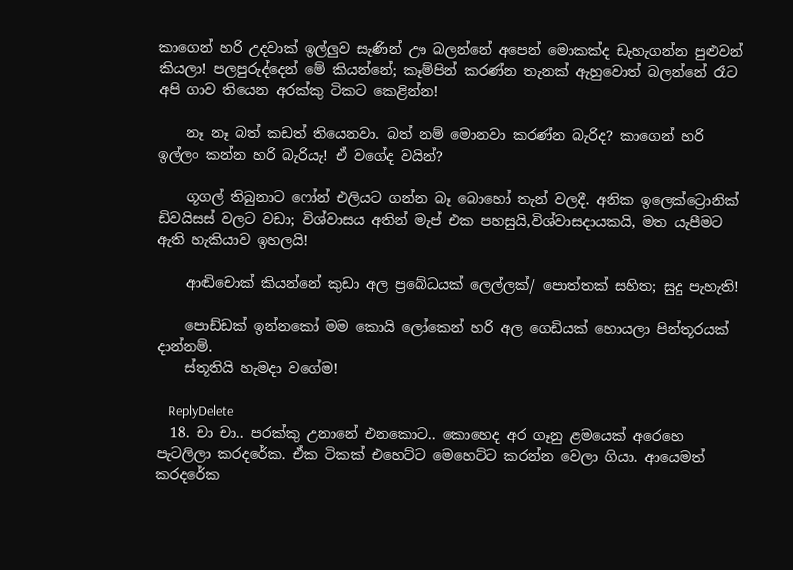කාගෙන් හරි උදවාක් ඉල්ලුව සැණින් ඌ බලන්නේ අපෙන් මොකක්ද ඩැහැගන්න පුළුවන් කියලා! පලපුරුද්දෙන් මේ කියන්නේ; කෑම්පින් කරණ්න තැනක් ඇහුවොත් බලන්නේ රෑට අපි ගාව තියෙන අරක්කු ටිකට කෙළින්න!

    නෑ නෑ බත් කඩත් තියෙනවා. බත් නම් මොනවා කරණ්න බැරිද? කාගෙන් හරි ඉල්ලං කන්න හරි බැරියැ! ඒ වගේද වයින්?

    ගූගල් තිබුනාට ෆෝන් එලියට ගන්න බෑ බොහෝ තැන් වලදී. අනික ඉලෙක්ට්‍රොනික් ඩිවයිසස් වලට වඩා; විශ්වාසය අතින් මැප් එක පහසුයි,විශ්වාසදායකයි, මත යැපීමට ඇති හැකියාව ඉහලයි!

    ආඬිචොක් කියන්නේ කුඩා අල ප්‍රබේධයක් ලෙල්ලක්/ පොත්තක් සහිත; සුදු පැහැති!

    පොඩ්ඩක් ඉන්නකෝ මම කොයි ලෝකෙන් හරි අල ගෙඩියක් හොයලා පින්තූරයක් දාන්නම්.
    ස්තූතියි හැමදා වගේම!

    ReplyDelete
  18. චා චා.. පරක්කු උනානේ එනකොට.. කොහෙද අර ගෑනු ළමයෙක් අරෙහෙ පැටලිලා කරදරේක. ඒක ටිකක් එහෙට්ට මෙහෙට්ට කරන්න වෙලා ගියා. ආයෙමත් කරදරේක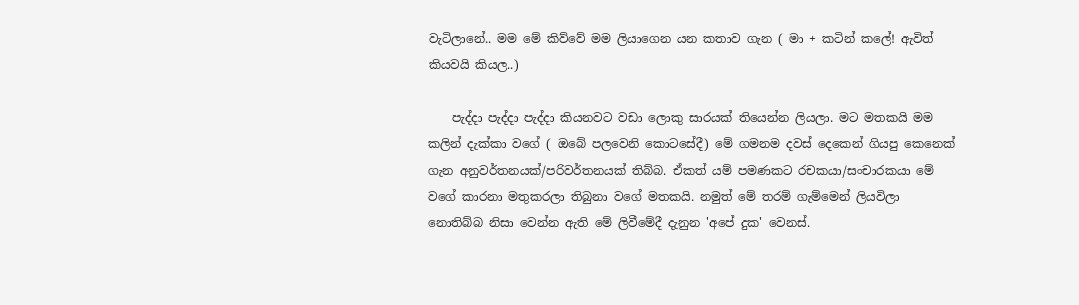වැටිලානේ.. මම මේ කිව්වේ මම ලියාගෙන යන කතාව ගැන ( මා + කටින් කලේ! ඇවිත් කියවයි කියල..)

    පැද්දා පැද්දා පැද්දා කියනවට වඩා ලොකු සාරයක් තියෙන්න ලියලා. මට මතකයි මම කලින් දැක්කා වගේ ( ඔබේ පලවෙනි කොටසේදී) මේ ගමනම දවස් දෙකෙන් ගියපු කෙනෙක් ගැන අනුවර්තනයක්/පරිවර්තනයක් තිබ්බ. ඒකත් යම් පමණකට රචකයා/සංචාරකයා මේ වගේ කාරනා මතුකරලා තිබුනා වගේ මතකයි. නමුත් මේ තරම් ගැම්මෙන් ලියවිලා නොතිබ්බ නිසා වෙන්න ඇති මේ ලිවීමේදී දැනුන 'අපේ දුක' වෙනස්.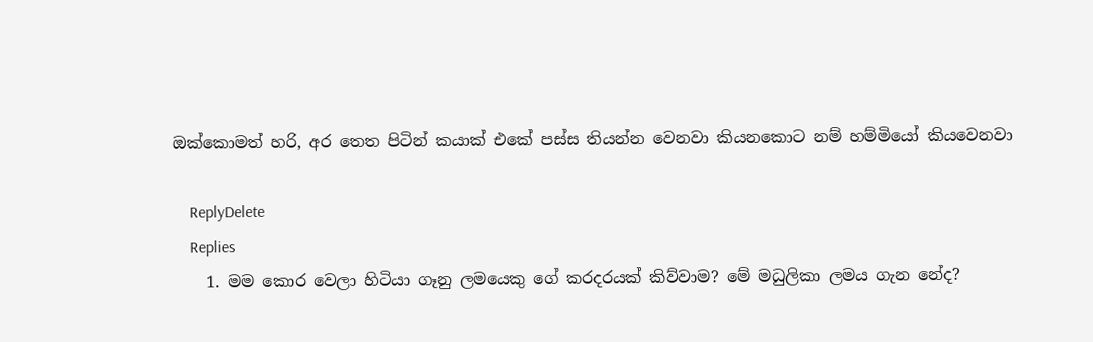ඔක්කොමත් හරි, අර තෙත පිටින් කයාක් එකේ පස්ස තියන්න වෙනවා කියනකොට නම් හම්මියෝ කියවෙනවා

    ReplyDelete
    Replies
    1. මම කොර වෙලා හිටියා ගෑනු ලමයෙකු ගේ කරදරයක් කිව්වාම? මේ මධුලිකා ලමය ගැන නේද?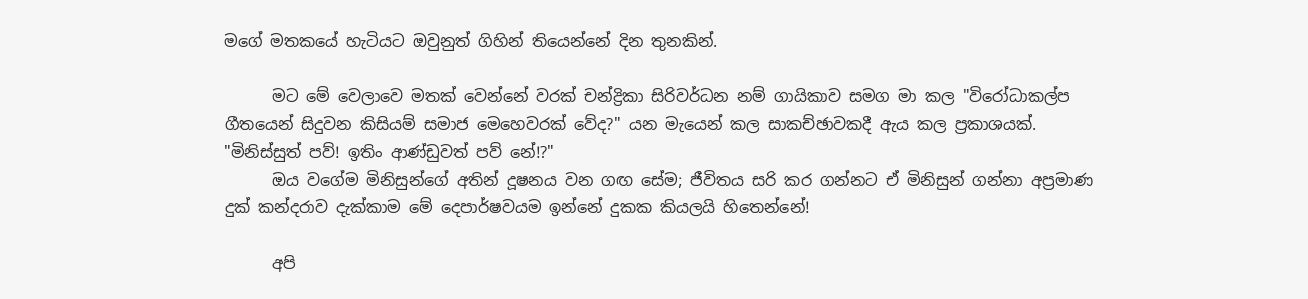මගේ මතකයේ හැටියට ඔවුනුත් ගිහින් තියෙන්නේ දින තුනකින්.

      මට මේ වෙලාවෙ මතක් වෙන්නේ වරක් චන්ද්‍රිකා සිරිවර්ධන නම් ගායිකාව සමග මා කල "විරෝධාකල්ප ගීතයෙන් සිදුවන කිසියම් සමාජ මෙහෙවරක් වේද?" යන මැයෙන් කල සාකච්ඡාවකදී ඇය කල ප්‍රකාශයක්. "මිනිස්සුත් පව්! ඉතිං ආණ්ඩුවත් පව් නේ!?"
      ඔය වගේම මිනිසුන්ගේ අතින් දූෂනය වන ගඟ සේම; ජීවිතය සරි කර ගන්නට ඒ මිනිසුන් ගන්නා අප්‍රමාණ දුක් කන්දරාව දැක්කාම මේ දෙපාර්ෂවයම ඉන්නේ දුකක කියලයි හිතෙන්නේ!

      අපි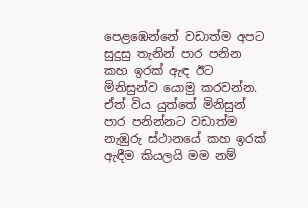පෙළඹෙන්නේ වඩාත්ම අපට සුදුසු තැනින් පාර පනින කහ ඉරක් ඇඳ ඊට මිනිසුන්ව යොමු කරවන්න. ඒත් විය යුත්තේ මිනිසුන් පාර පනින්නට වඩාත්ම නැඹුරු ස්ථානයේ කහ ඉරක් ඇඳීම කියලයි මම නම්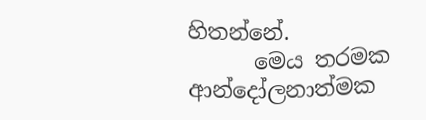හිතන්නේ.
      මෙය තරමක ආන්දෝලනාත්මක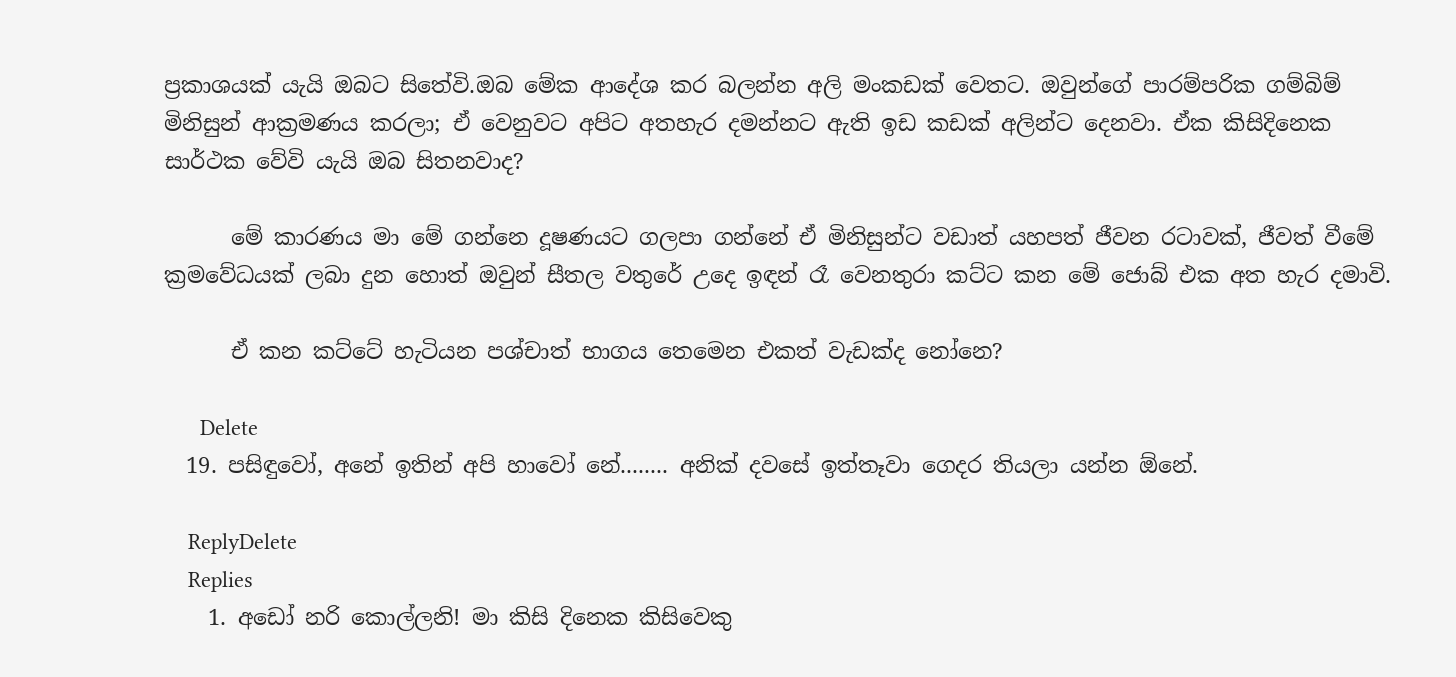ප්‍රකාශයක් යැයි ඔබට සිතේවි.ඔබ මේක ආදේශ කර බලන්න අලි මංකඩක් වෙතට. ඔවුන්ගේ පාරම්පරික ගම්බිම් මිනිසුන් ආක්‍රමණය කරලා; ඒ වෙනුවට අපිට අතහැර දමන්නට ඇති ඉඩ කඩක් අලින්ට දෙනවා. ඒක කිසිදිනෙක සාර්ථක වේවි යැයි ඔබ සිතනවාද?

      මේ කාරණය මා මේ ගන්නෙ දූෂණයට ගලපා ගන්නේ ඒ මිනිසුන්ට වඩාත් යහපත් ජීවන රටාවක්, ජීවත් වීමේ ක්‍රමවේධයක් ලබා දුන හොත් ඔවුන් සීතල වතුරේ උදෙ ඉඳන් රෑ වෙනතුරා කට්ට කන මේ ජොබ් එක අත හැර දමාවි.

      ඒ කන කට්ටේ හැටියන පශ්චාත් භාගය තෙමෙන එකත් වැඩක්ද නෝනෙ?

      Delete
  19. පසිඳුවෝ, අනේ ඉතින් අපි හාවෝ නේ........ අනික් දවසේ ඉත්තෑවා ගෙදර තියලා යන්න ඕනේ.

    ReplyDelete
    Replies
    1. අඩෝ නරි කොල්ලනි! මා කිසි දිනෙක කිසිවෙකු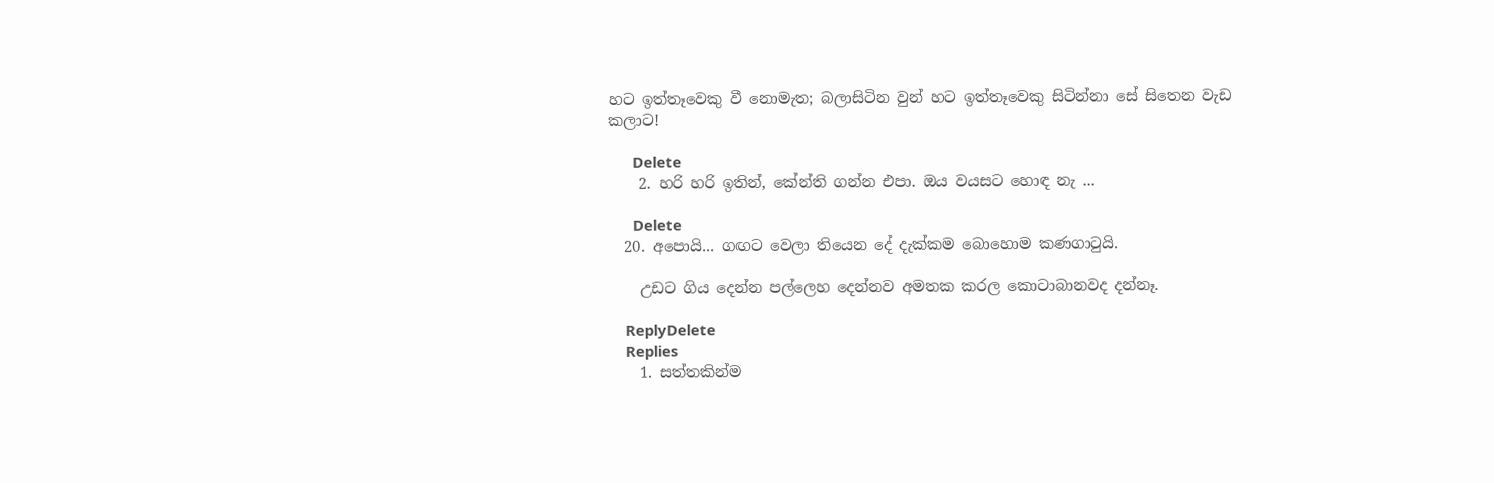හට ඉත්තෑවෙකු වී නොමැත; බලාසිටින වුන් හට ඉත්තෑවෙකු සිටින්නා සේ සිතෙන වැඩ කලාට!

      Delete
    2. හරි හරි ඉතින්, කේන්ති ගන්න එපා. ඔය වයසට හොඳ නැ ...

      Delete
  20. අපොයි... ගඟට වෙලා තියෙන දේ දැක්කම බොහොම කණගාටුයි.

    උඩට ගිය දෙන්න පල්ලෙහ දෙන්නව අමතක කරල කොටාබානවද දන්නෑ.

    ReplyDelete
    Replies
    1. සත්තකින්ම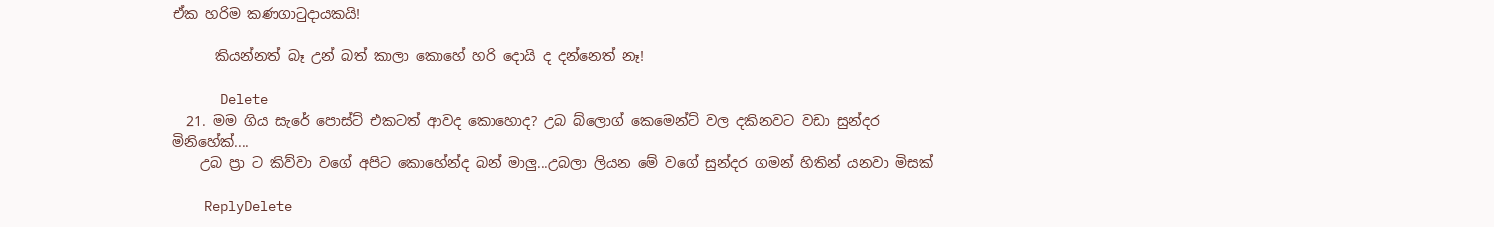ඒක හරිම කණගාටුදායකයි!

      කියන්නත් බෑ උන් බත් කාලා කොහේ හරි දොයි ද දන්නෙත් නෑ!

      Delete
  21. මම ගිය සැරේ පොස්ට් එකටත් ආවද කොහොද? උබ බ්ලොග් කෙමෙන්ට් වල දකිනවට වඩා සුන්දර මිනිහේක්....
    උබ ප්‍රා ට කිව්වා වගේ අපිට කොහේන්ද බන් මාලු...උබලා ලියන මේ වගේ සුන්දර ගමන් හිතින් යනවා මිසක්

    ReplyDelete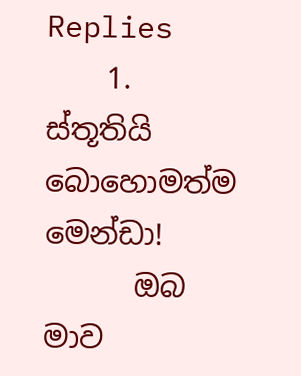Replies
    1. ස්තූතියි බොහොමත්ම මෙන්ඩා!
      ඔබ මාව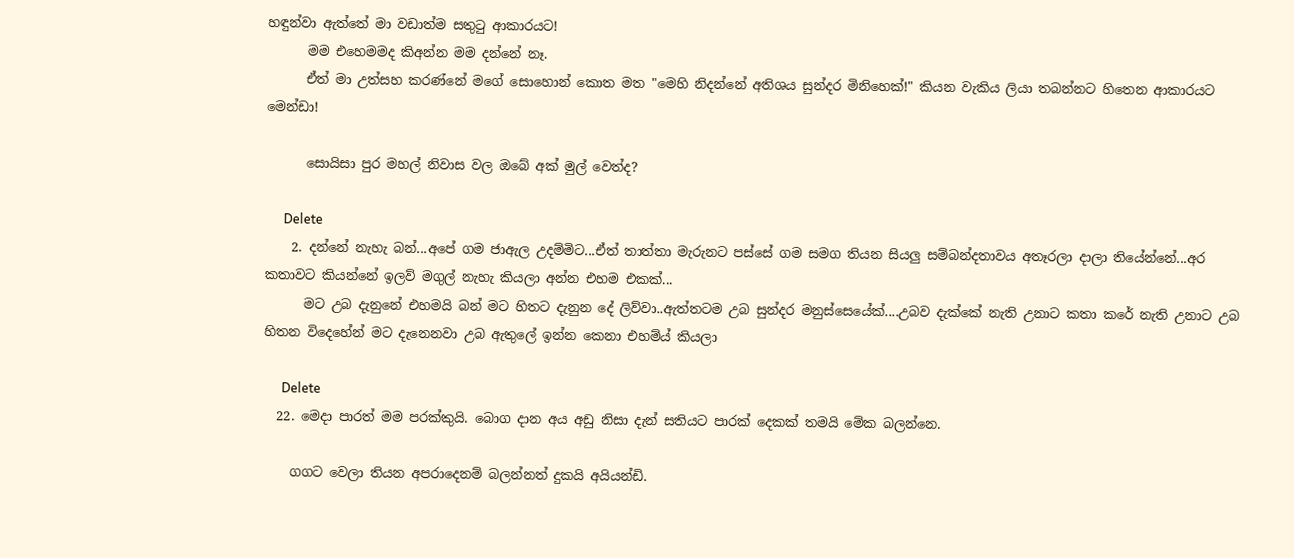හඳුන්වා ඇත්තේ මා වඩාත්ම සතුටු ආකාරයට!
      මම එහෙමමද කිඅන්න මම දන්නේ නෑ.
      ඒත් මා උත්සහ කරණ්නේ මගේ සොහොන් කොත මත "මෙහි නිදන්නේ අතිශය සුන්දර මිනිහෙක්!" කියන වැකිය ලියා තබන්නට හිතෙන ආකාරයට මෙන්ඩා!

      සොයිසා පුර මහල් නිවාස වල ඔබේ අක් මුල් වෙත්ද?

      Delete
    2. දන්නේ නැහැ බන්...අපේ ගම ජාඇල උදම්මිට...ඒත් තාත්තා මැරුනට පස්සේ ගම සමග තියන සියලු සම්බන්දතාවය අතෑරලා දාලා තියේන්නේ...අර කතාවට කියන්නේ ඉලව් මගුල් නැහැ කියලා අන්න එහම එකක්...
      මට උබ දැනුනේ එහමයි බන් මට හිතට දැනුන දේ ලිව්වා..ඇත්තටම උබ සුන්දර මනුස්සෙයේක්....උබව දැක්කේ නැති උනාට කතා කරේ නැති උනාට උබ හිතන විදෙහේන් මට දැනෙනවා උබ ඇතුලේ ඉන්න කෙනා එහම්ය් කියලා

      Delete
  22. මෙදා පාරත් මම පරක්කුයි. බොග දාන අය අඩු නිසා දැන් සතියට පාරක් දෙකක් තමයි මේක බලන්නෙ.

    ගගට වෙලා තියන අපරාදෙනම් බලන්නත් දුකයි අයියන්ඩි.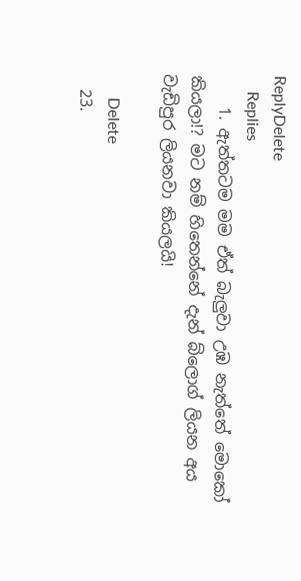ReplyDelete
    Replies
    1. ඇත්තටම මම ඒත් බැලුවා උඹ නැත්තේ මොකෝ කියලා!? මට නම් හිතෙන්නේ දැන් බ්ලොග් ලියන අය වැඩිපුර ලියනවා කියලයි!

      Delete
  23.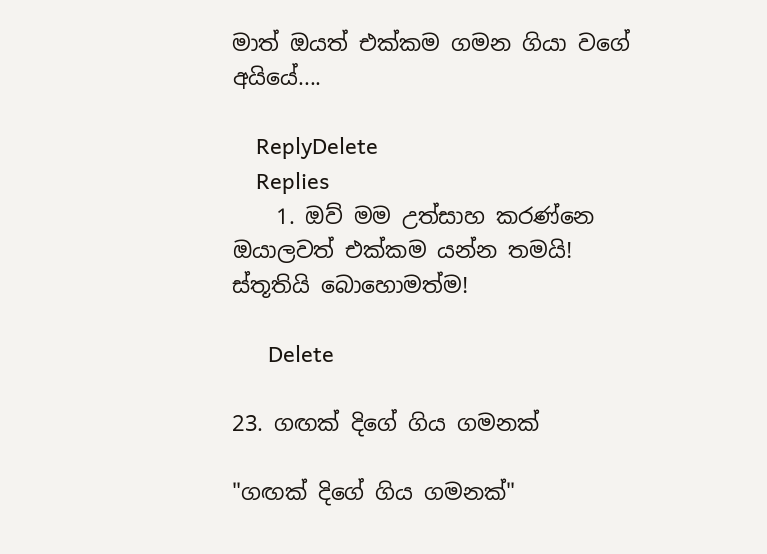මාත් ඔයත් එක්කම ගමන ගියා වගේ අයියේ....

    ReplyDelete
    Replies
    1. ඔව් මම උත්සාහ කරණ්නෙ ඔයාලවත් එක්කම යන්න තමයි! ස්තූතියි බොහොමත්ම!

      Delete

23. ගඟක් දිගේ ගිය ගමනක්

"ගඟක් දිගේ ගිය ගමනක්"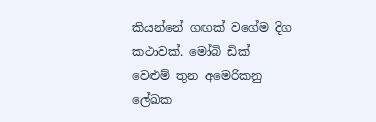කියන්නේ ගඟක් වගේම දිග කථාවක්. මෝබි ඩික් වෙළුම් තුන අමෙරිකනු ලේඛක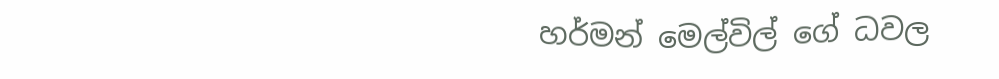හර්මන් මෙල්විල් ගේ ධවල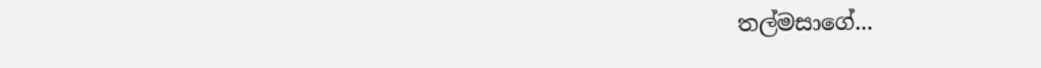තල්මසාගේ...